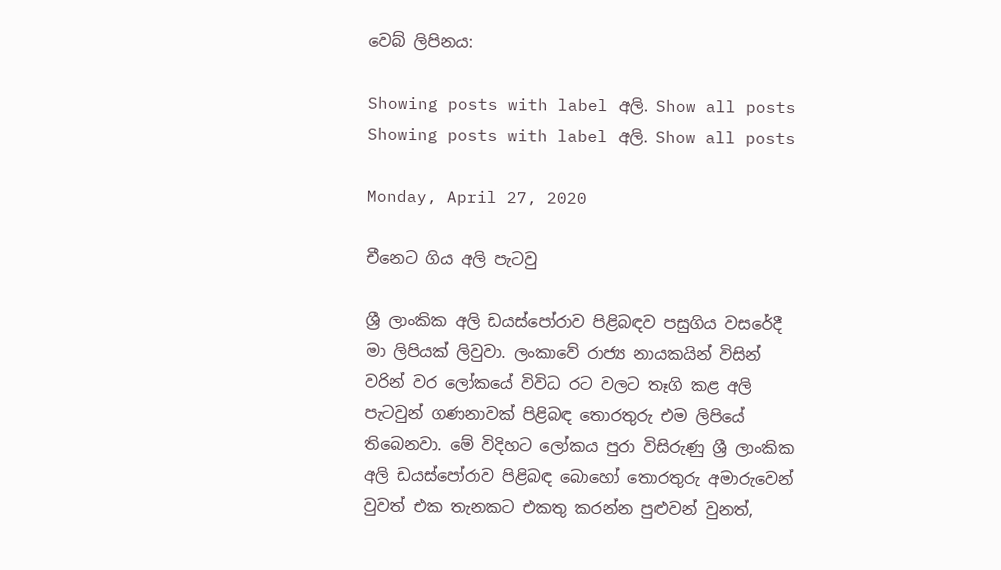වෙබ් ලිපිනය:

Showing posts with label අලි. Show all posts
Showing posts with label අලි. Show all posts

Monday, April 27, 2020

චීනෙට ගිය අලි පැටවු

ශ්‍රී ලාංකික අලි ඩයස්පෝරාව පිළිබඳව පසුගිය වසරේදී මා ලිපියක් ලිවුවා. ලංකාවේ රාජ්‍ය නායකයින් විසින් වරින් වර ලෝකයේ විවිධ රට වලට තෑගි කළ අලි පැටවුන් ගණනාවක් පිළිබඳ තොරතුරු එම ලිපියේ තිබෙනවා. මේ විදිහට ලෝකය පුරා විසිරුණු ශ්‍රී ලාංකික අලි ඩයස්පෝරාව පිළිබඳ බොහෝ තොරතුරු අමාරුවෙන් වුවත් එක තැනකට එකතු කරන්න පුළුවන් වුනත්,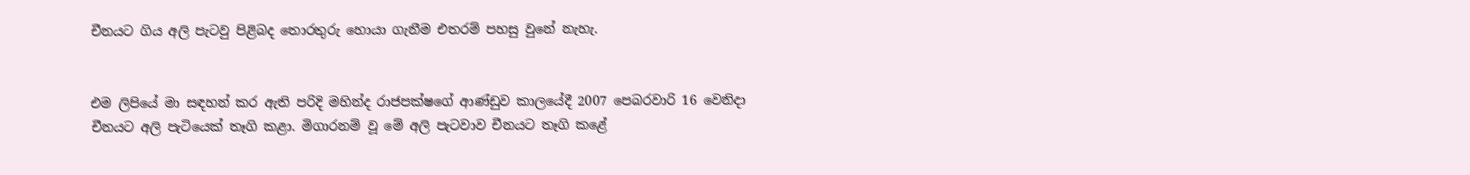චීනයට ගිය අලි පැටවු පිළිබද තොරතුරු හොයා ගැනීම එතරම් පහසු වුනේ නැහැ.


එම ලිපියේ මා සඳහන් කර ඇති පරිදි මහින්ද රාජපක්ෂගේ ආණ්ඩුව කාලයේදී 2007 පෙබරවාරි 16 වෙනිදා චීනයට අලි පැටියෙක් තෑගි කළා. මිගාරනම් වූ මේ අලි පැටවාව චීනයට තෑගි කළේ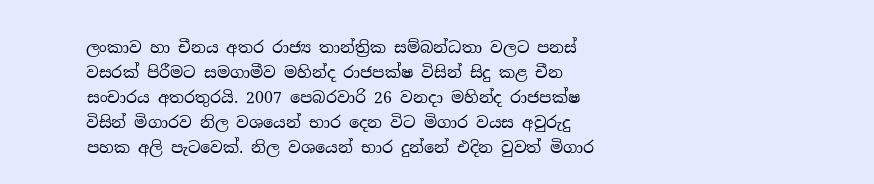ලංකාව හා චීනය අතර රාජ්‍ය තාන්ත්‍රික සම්බන්ධතා වලට පනස් වසරක් පිරීමට සමගාමීව මහින්ද රාජපක්ෂ විසින් සිදු කළ චීන සංචාරය අතරතුරයි. 2007 පෙබරවාරි 26 වනදා මහින්ද රාජපක්ෂ විසින් මිගාරව නිල වශයෙන් භාර දෙන විට මිගාර වයස අවුරුදු පහක අලි පැටවෙක්. නිල වශයෙන් භාර දුන්නේ එදින වුවත් මිගාර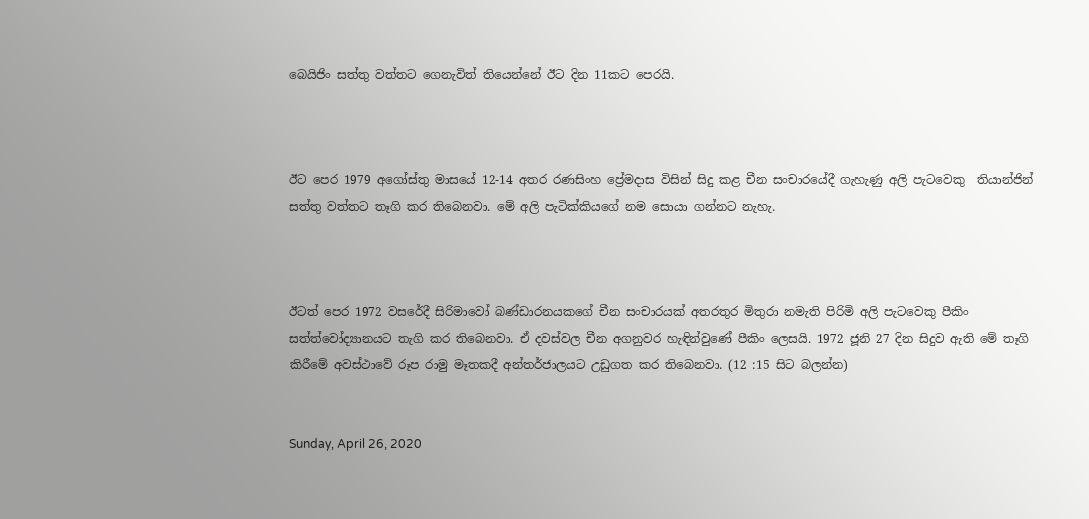බෙයිජිං සත්තු වත්තට ගෙනැවිත් තියෙන්නේ ඊට දින 11කට පෙරයි.



ඊට පෙර 1979 අගෝස්තු මාසයේ 12-14 අතර රණසිංහ ප්‍රේමදාස විසින් සිදු කළ චීන සංචාරයේදී ගැහැණු අලි පැටවෙකු  තියාන්ජින් සත්තු වත්තට තෑගි කර තිබෙනවා. මේ අලි පැටික්කියගේ නම සොයා ගන්නට නැහැ.



ඊටත් පෙර 1972 වසරේදී සිරිමාවෝ බණ්ඩාරනයකගේ චීන සංචාරයක් අතරතුර මිතුරා නමැති පිරිමි අලි පැටවෙකු පීකිං සත්ත්වෝද්‍යානයට තැගි කර තිබෙනවා. ඒ දවස්වල චීන අගනුවර හැඳින්වුණේ පීකිං ලෙසයි. 1972 ජූනි 27 දින සිදුව ඇති මේ තෑගි කිරීමේ අවස්ථාවේ රූප රාමු මෑතකදී අන්තර්ජාලයට උඩුගත කර තිබෙනවා. (12 :15 සිට බලන්න)


Sunday, April 26, 2020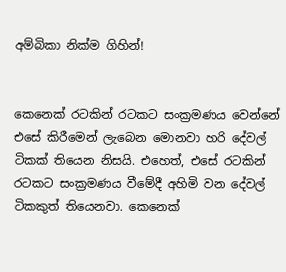අම්බිකා නික්ම ගිහින්!


කෙනෙක් රටකින් රටකට සංක්‍රමණය වෙන්නේ එසේ කිරීමෙන් ලැබෙන මොනවා හරි දේවල් ටිකක් තියෙන නිසයි. එහෙත්, එසේ රටකින් රටකට සංක්‍රමණය වීමේදී අහිමි වන දේවල් ටිකකුත් තියෙනවා. කෙනෙක්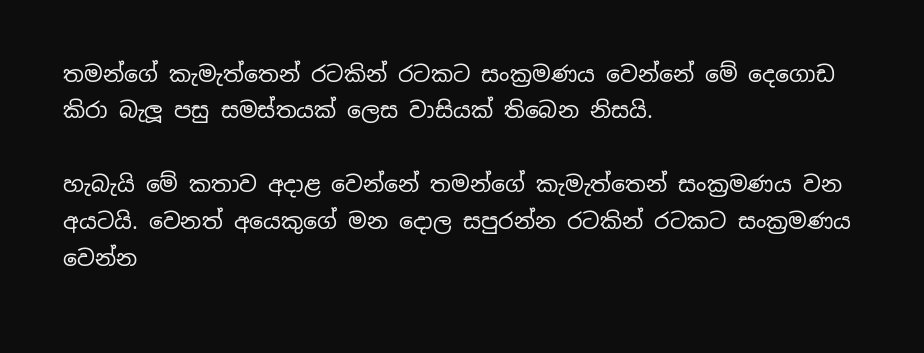තමන්ගේ කැමැත්තෙන් රටකින් රටකට සංක්‍රමණය වෙන්නේ මේ දෙගොඩ කිරා බැලූ පසු සමස්තයක් ලෙස වාසියක් තිබෙන නිසයි.

හැබැයි මේ කතාව අදාළ වෙන්නේ තමන්ගේ කැමැත්තෙන් සංක්‍රමණය වන අයටයි. වෙනත් අයෙකුගේ මන දොල සපුරන්න රටකින් රටකට සංක්‍රමණය වෙන්න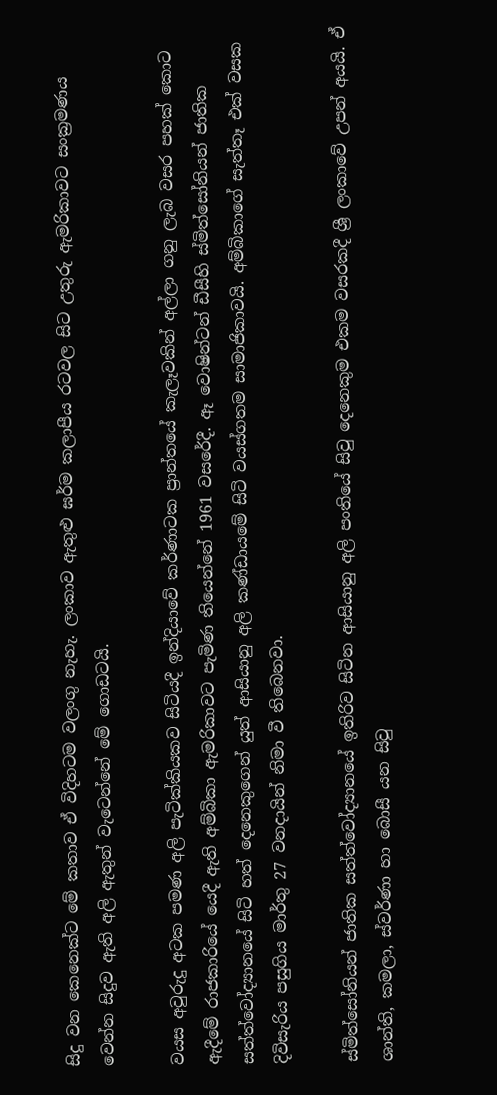සිදු වන කෙනෙක්ට මේ කතාව ඒ විදිහටම වලංගු නැහැ. ලංකාව ඇතුළු ඝර්ම කලාපීය රටවල සිට උතුරු ඇමරිකාවට සංක්‍රමණය වෙන්න සිදුව ඇති අලි ඇතුන් වැටෙන්නේ මේ ගොඩටයි.

වයස අවුරුදු අටක පමණ අලි පැටික්කියකව සිටියදී ඉන්දියාවේ කර්ණාටක ප්‍රාන්තයේ කැලෑවකින් අල්ලා ගනු ලැබ වසර පහක් කොට ඇදීමේ රාජකාරියේ යෙදී ඇති අම්බිකා ඇමරිකාවට පැමිණ තියෙන්නේ 1961 වසරේදී. ඈ වොෂින්ටන් ඩීසීහි ස්මිත්සෝනියන් ජාතික සත්ත්වෝද්‍යානයේ සිටි හත් දෙනෙකුගෙන් යුත් ආසියානු අලි කණ්ඩායමේ සිටි වයස්ගතම සාමාජිකාවයි. අම්බිකාගේ සැත්තෑ එක් වසක දිවිසැරිය පසුගිය මාර්තු 27 වනදායින් නිමා වී තිබෙනවා.

ස්මිත්සෝනියන් ජාතික සත්ත්වෝද්‍යානයේ ඉතිරිව සිටින ආසියානු අලි පංතියේ සිවු දෙනෙකුම එකම වසරකදී ශ්‍රී ලංකාවේ උපන් අයයි. ඒ ශාන්ති, කමලා, ස්වර්ණා හා බොසී යන සිවු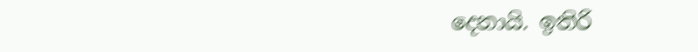දෙනායි. ඉතිරි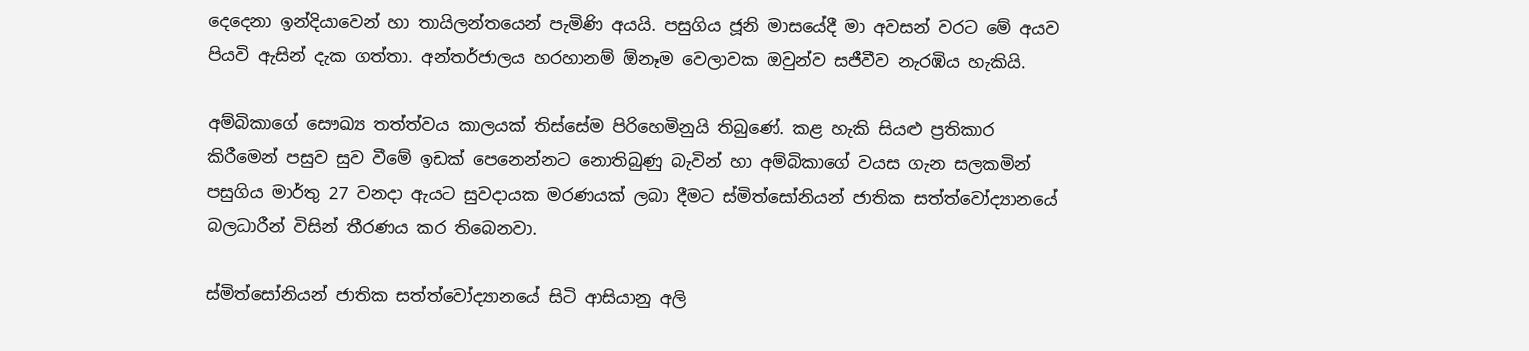දෙදෙනා ඉන්දියාවෙන් හා තායිලන්තයෙන් පැමිණි අයයි. පසුගිය ජූනි මාසයේදී මා අවසන් වරට මේ අයව පියවි ඇසින් දැක ගත්තා. අන්තර්ජාලය හරහානම් ඕනෑම වෙලාවක ඔවුන්ව සජීවීව නැරඹිය හැකියි.

අම්බිකාගේ සෞඛ්‍ය තත්ත්වය කාලයක් තිස්සේම පිරිහෙමිනුයි තිබුණේ. කළ හැකි සියළු ප්‍රතිකාර කිරීමෙන් පසුව සුව වීමේ ඉඩක් පෙනෙන්නට නොතිබුණු බැවින් හා අම්බිකාගේ වයස ගැන සලකමින් පසුගිය මාර්තු 27 වනදා ඇයට සුවදායක මරණයක් ලබා දීමට ස්මිත්සෝනියන් ජාතික සත්ත්වෝද්‍යානයේ බලධාරීන් විසින් තීරණය කර තිබෙනවා.

ස්මිත්සෝනියන් ජාතික සත්ත්වෝද්‍යානයේ සිටි ආසියානු අලි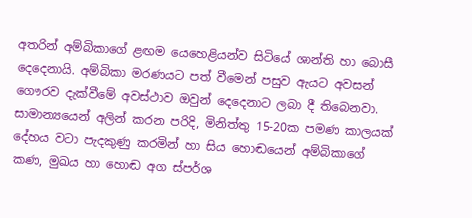අතරින් අම්බිකාගේ ළඟම යෙහෙළියන්ව සිටියේ ශාන්ති හා බොසී දෙදෙනායි. අම්බිකා මරණයට පත් වීමෙන් පසුව ඇයට අවසන් ගෞරව දැක්වීමේ අවස්ථාව ඔවුන් දෙදෙනාට ලබා දී තිබෙනවා. සාමාන්‍යයෙන් අලින් කරන පරිදි, මිනිත්තු 15-20ක පමණ කාලයක් දේහය වටා පැදකුණු කරමින් හා සිය හොඬයෙන් අම්බිකාගේ කණ, මුඛය හා හොඬ අග ස්පර්ශ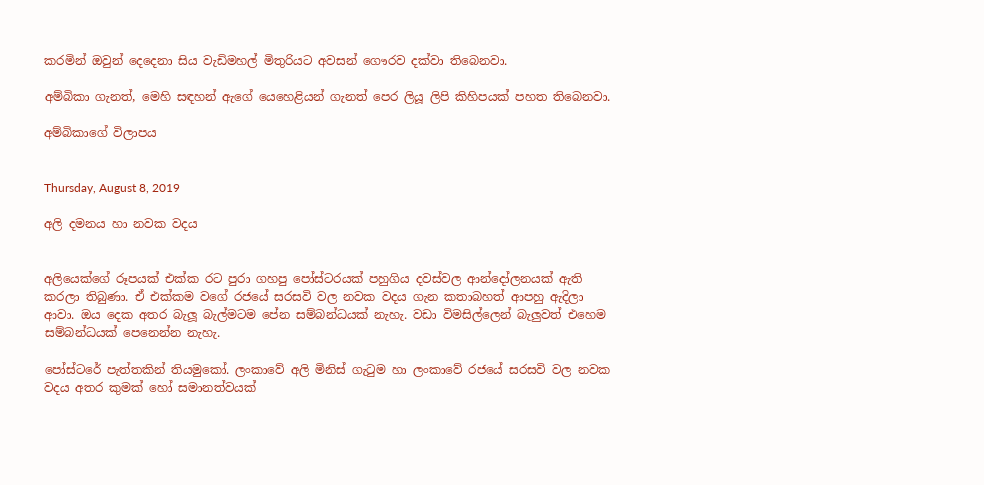කරමින් ඔවුන් දෙදෙනා සිය වැඩිමහල් මිතුරියට අවසන් ගෞරව දක්වා තිබෙනවා.

අම්බිකා ගැනත්, මෙහි සඳහන් ඇගේ යෙහෙළියන් ගැනත් පෙර ලියූ ලිපි කිහිපයක් පහත තිබෙනවා.

අම්බිකාගේ විලාපය


Thursday, August 8, 2019

අලි දමනය හා නවක වදය


අලියෙක්ගේ රූපයක් එක්ක රට පුරා ගහපු පෝස්ටරයක් පහුගිය දවස්වල ආන්දෝලනයක් ඇති කරලා තිබුණා. ඒ එක්කම වගේ රජයේ සරසවි වල නවක වදය ගැන කතාබහත් ආපහු ඇදිලා ආවා. ඔය දෙක අතර බැලූ බැල්මටම පේන සම්බන්ධයක් නැහැ. වඩා විමසිල්ලෙන් බැලුවත් එහෙම සම්බන්ධයක් පෙනෙන්න නැහැ.

පෝස්ටරේ පැත්තකින් තියමුකෝ. ලංකාවේ අලි මිනිස් ගැටුම හා ලංකාවේ රජයේ සරසවි වල නවක වදය අතර කුමක් හෝ සමානත්වයක්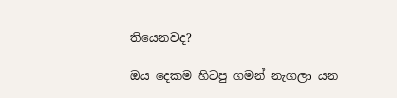තියෙනවද?

ඔය දෙකම හිටපු ගමන් නැගලා යන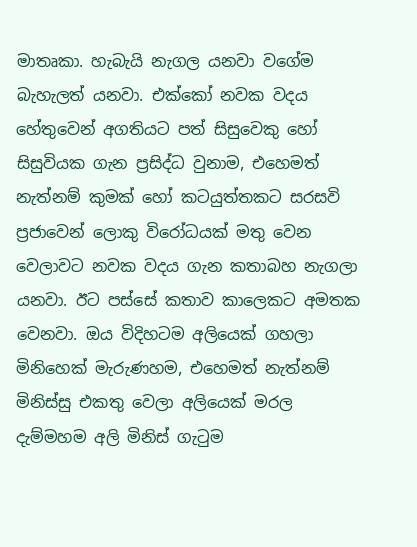මාතෘකා. හැබැයි නැගල යනවා වගේම බැහැලත් යනවා. එක්කෝ නවක වදය හේතුවෙන් අගතියට පත් සිසුවෙකු හෝ සිසුවියක ගැන ප්‍රසිද්ධ වුනාම, එහෙමත් නැත්නම් කුමක් හෝ කටයුත්තකට සරසවි ප්‍රජාවෙන් ලොකු විරෝධයක් මතු වෙන වෙලාවට නවක වදය ගැන කතාබහ නැගලා යනවා. ඊට පස්සේ කතාව කාලෙකට අමතක වෙනවා. ඔය විදිහටම අලියෙක් ගහලා මිනිහෙක් මැරුණහම, එහෙමත් නැත්නම් මිනිස්සු එකතු වෙලා අලියෙක් මරල දැම්මහම අලි මිනිස් ගැටුම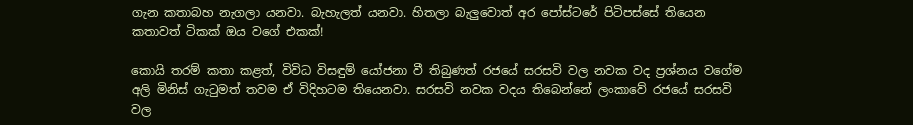ගැන කතාබහ නැගලා යනවා. බැහැලත් යනවා. හිතලා බැලුවොත් අර පෝස්ටරේ පිටිපස්සේ තියෙන කතාවත් ටිකක් ඔය වගේ එකක්!

කොයි තරම් කතා කළත්, විවිධ විසඳුම් යෝජනා වී තිබුණත් රජයේ සරසවි වල නවක වද ප්‍රශ්නය වගේම අලි මිනිස් ගැටුමත් තවම ඒ විදිහටම තියෙනවා. සරසවි නවක වදය තිබෙන්නේ ලංකාවේ රජයේ සරසවි වල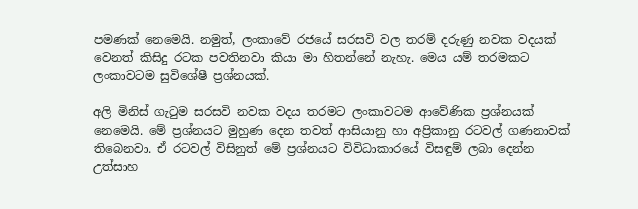පමණක් නෙමෙයි. නමුත්, ලංකාවේ රජයේ සරසවි වල තරම් දරුණු නවක වදයක් වෙනත් කිසිදු රටක පවතිනවා කියා මා හිතන්නේ නැහැ. මෙය යම් තරමකට ලංකාවටම සුවිශේෂී ප්‍රශ්නයක්.

අලි මිනිස් ගැටුම සරසවි නවක වදය තරමට ලංකාවටම ආවේණික ප්‍රශ්නයක් නෙමෙයි. මේ ප්‍රශ්නයට මුහුණ දෙන තවත් ආසියානු හා අප්‍රිකානු රටවල් ගණනාවක් තිබෙනවා. ඒ රටවල් විසිනුත් මේ ප්‍රශ්නයට විවිධාකාරයේ විසඳුම් ලබා දෙන්න උත්සාහ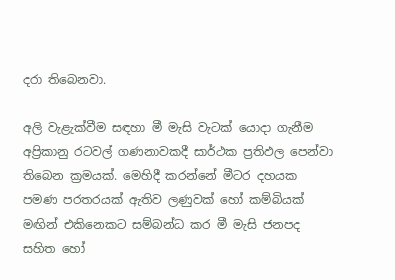දරා තිබෙනවා.

අලි වැළැක්වීම සඳහා මී මැසි වැටක් යොදා ගැනීම අප්‍රිකානු රටවල් ගණනාවකදී සාර්ථක ප්‍රතිඵල පෙන්වා තිබෙන ක්‍රමයක්. මෙහිදී කරන්නේ මීටර දහයක පමණ පරතරයක් ඇතිව ලණුවක් හෝ කම්බියක් මඟින් එකිනෙකට සම්බන්ධ කර මී මැසි ජනපද සහිත හෝ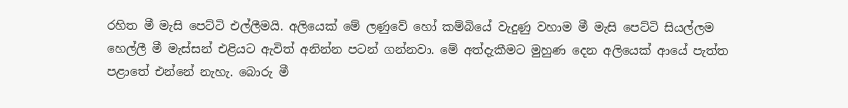රහිත මී මැසි පෙට්ටි එල්ලීමයි. අලියෙක් මේ ලණුවේ හෝ කම්බියේ වැදුණු වහාම මී මැසි පෙට්ටි සියල්ලම හෙල්ලී මී මැස්සන් එළියට ඇවිත් අනින්න පටන් ගන්නවා. මේ අත්දැකීමට මුහුණ දෙන අලියෙක් ආයේ පැත්ත පළාතේ එන්නේ නැහැ. බොරු මී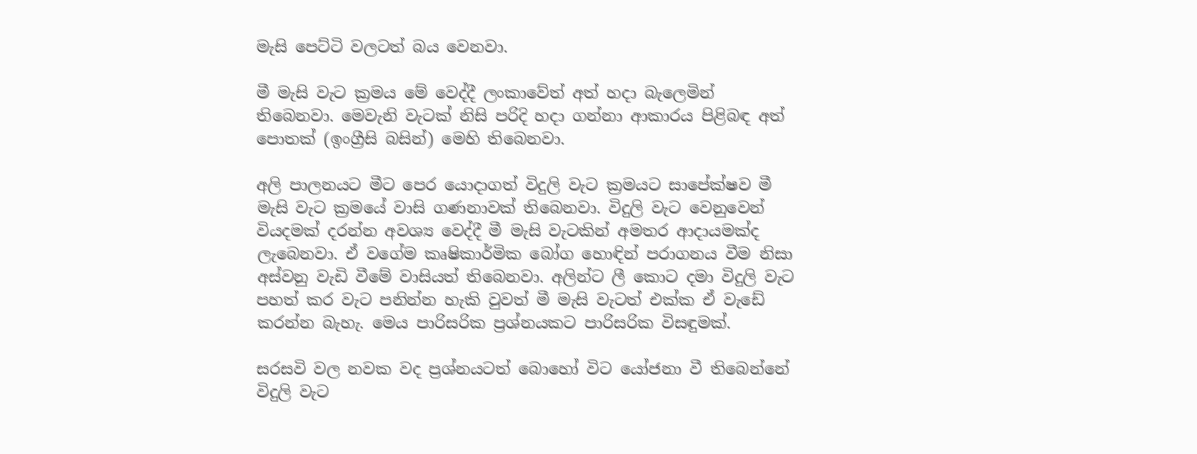මැසි පෙට්ටි වලටත් බය වෙනවා.

මී මැසි වැට ක්‍රමය මේ වෙද්දී ලංකාවේත් අත් හදා බැලෙමින් තිබෙනවා. මෙවැනි වැටක් නිසි පරිදි හදා ගන්නා ආකාරය පිළිබඳ අත් පොතක් (ඉංග්‍රීසි බසින්) මෙහි තිබෙනවා.

අලි පාලනයට මීට පෙර යොදාගත් විදුලි වැට ක්‍රමයට සාපේක්ෂව මී මැසි වැට ක්‍රමයේ වාසි ගණනාවක් තිබෙනවා. විදුලි වැට වෙනුවෙන් වියදමක් දරන්න අවශ්‍ය වෙද්දී මී මැසි වැටකින් අමතර ආදායමක්ද ලැබෙනවා. ඒ වගේම කෘෂිකාර්මික බෝග හොඳින් පරාගනය වීම නිසා අස්වනු වැඩි වීමේ වාසියත් තිබෙනවා. අලින්ට ලී කොට දමා විදුලි වැට පහත් කර වැට පනින්න හැකි වුවත් මී මැසි වැටත් එක්ක ඒ වැඩේ කරන්න බැහැ. මෙය පාරිසරික ප්‍රශ්නයකට පාරිසරික විසඳුමක්.

සරසවි වල නවක වද ප්‍රශ්නයටත් බොහෝ විට යෝජනා වී තිබෙන්නේ විදුලි වැට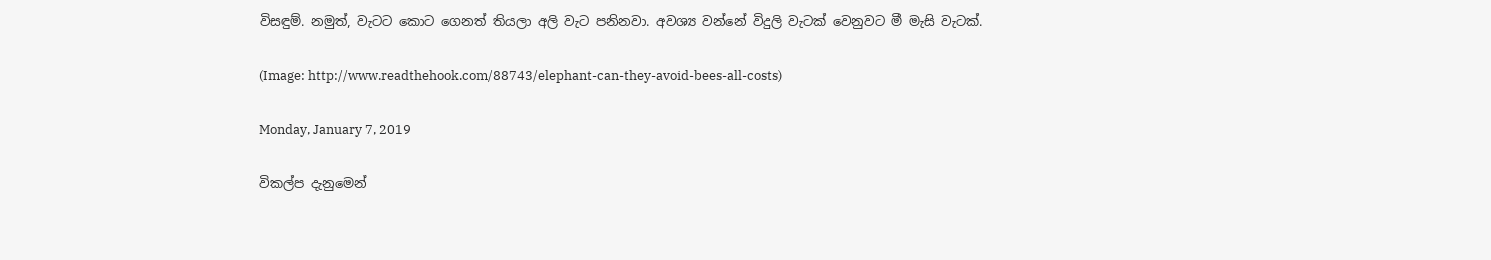විසඳුම්. නමුත්, වැටට කොට ගෙනත් තියලා අලි වැට පනිනවා. අවශ්‍ය වන්නේ විදුලි වැටක් වෙනුවට මී මැසි වැටක්.

(Image: http://www.readthehook.com/88743/elephant-can-they-avoid-bees-all-costs)

Monday, January 7, 2019

විකල්ප දැනුමෙන්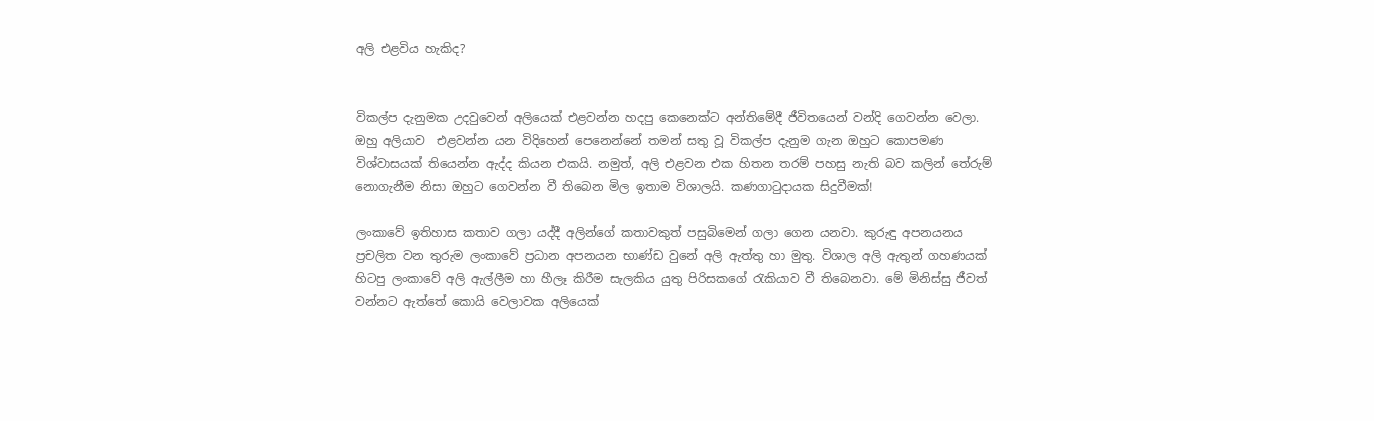අලි එළවිය හැකිද?


විකල්ප දැනුමක උදවුවෙන් අලියෙක් එළවන්න හදපු කෙනෙක්ට අන්තිමේදී ජීවිතයෙන් වන්දි ගෙවන්න වෙලා. ඔහු අලියාව  එළවන්න යන විදිහෙන් පෙනෙන්නේ තමන් සතු වූ විකල්ප දැනුම ගැන ඔහුට කොපමණ විශ්වාසයක් තියෙන්න ඇද්ද කියන එකයි. නමුත්, අලි එළවන එක හිතන තරම් පහසු නැති බව කලින් තේරුම් නොගැනීම නිසා ඔහුට ගෙවන්න වී තිබෙන මිල ඉතාම විශාලයි. කණගාටුදායක සිදුවීමක්!

ලංකාවේ ඉතිහාස කතාව ගලා යද්දී අලින්ගේ කතාවකුත් පසුබිමෙන් ගලා ගෙන යනවා. කුරුඳු අපනයනය ප්‍රචලිත වන තුරුම ලංකාවේ ප්‍රධාන අපනයන භාණ්ඩ වුනේ අලි ඇත්තු හා මුතු. විශාල අලි ඇතුන් ගහණයක් හිටපු ලංකාවේ අලි ඇල්ලීම හා හීලෑ කිරීම සැලකිය යුතු පිරිසකගේ රැකියාව වී තිබෙනවා. මේ මිනිස්සු ජීවත් වන්නට ඇත්තේ කොයි වෙලාවක අලියෙක්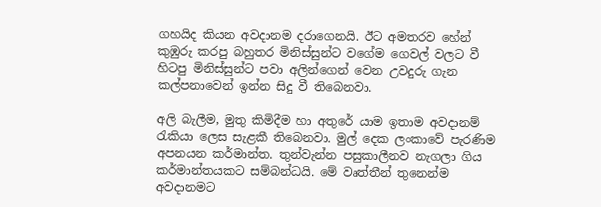ගහයිද කියන අවදානම දරාගෙනයි. ඊට අමතරව හේන් කුඹුරු කරපු බහුතර මිනිස්සුන්ට වගේම ගෙවල් වලට වී හිටපු මිනිස්සුන්ට පවා අලින්ගෙන් වෙන උවදුරු ගැන කල්පනාවෙන් ඉන්න සිදු වී තිබෙනවා.

අලි බැලීම, මුතු කිමිදීම හා අතුරේ යාම ඉතාම අවදානම් රැකියා ලෙස සැළකී තිබෙනවා. මුල් දෙක ලංකාවේ පැරණිම අපනයන කර්මාන්ත. තුන්වැන්න පසුකාලීනව නැගලා ගිය කර්මාන්තයකට සම්බන්ධයි. මේ වෘත්තීන් තුනෙන්ම අවදානමට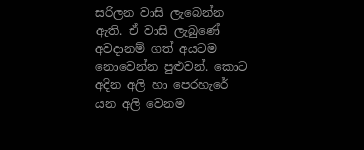සරිලන වාසි ලැබෙන්න ඇති. ඒ වාසි ලැබුණේ අවදානම් ගත් අයටම නොවෙන්න පුළුවන්. කොට අදින අලි හා පෙරහැරේ යන අලි වෙනම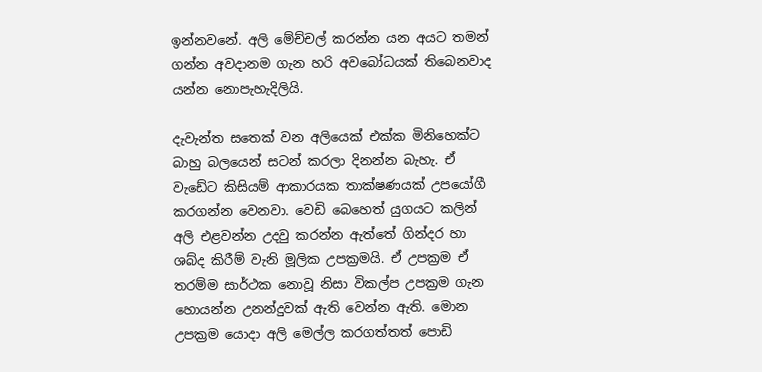ඉන්නවනේ. අලි මේච්චල් කරන්න යන අයට තමන් ගන්න අවදානම ගැන හරි අවබෝධයක් තිබෙනවාද යන්න නොපැහැදිලියි.

දැවැන්ත සතෙක් වන අලියෙක් එක්ක මිනිහෙක්ට බාහු බලයෙන් සටන් කරලා දිනන්න බැහැ. ඒ වැඩේට කිසියම් ආකාරයක තාක්ෂණයක් උපයෝගී කරගන්න වෙනවා. වෙඩි බෙහෙත් යුගයට කලින් අලි එළවන්න උදවු කරන්න ඇත්තේ ගින්දර හා ශබ්ද කිරීම් වැනි මූලික උපක්‍රමයි. ඒ උපක්‍රම ඒ තරම්ම සාර්ථක නොවූ නිසා විකල්ප උපක්‍රම ගැන හොයන්න උනන්දුවක් ඇති වෙන්න ඇති. මොන උපක්‍රම යොදා අලි මෙල්ල කරගත්තත් පොඩි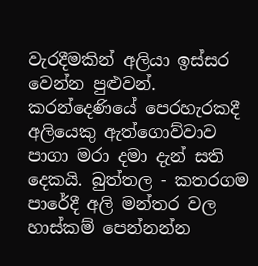වැරදීමකින් අලියා ඉස්සර වෙන්න පුළුවන්. කරන්දෙණියේ පෙරහැරකදී අලියෙකු ඇත්ගොව්වාව පාගා මරා දමා දැන් සති දෙකයි. බුත්තල - කතරගම පාරේදී අලි මන්තර වල හාස්කම් පෙන්නන්න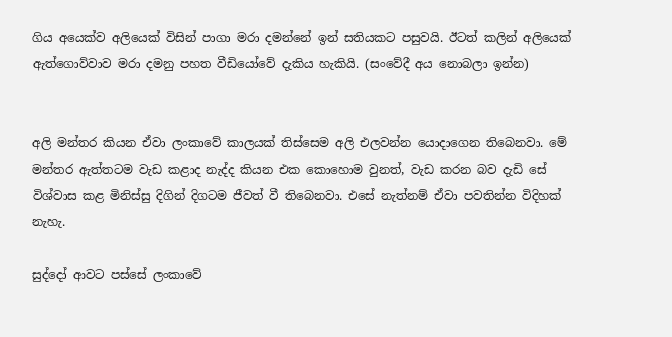ගිය අයෙක්ව අලියෙක් විසින් පාගා මරා දමන්නේ ඉන් සතියකට පසුවයි. ඊටත් කලින් අලියෙක් ඇත්ගොව්වාව මරා දමනු පහත වීඩියෝවේ දැකිය හැකියි. (සංවේදී අය නොබලා ඉන්න)


අලි මන්තර කියන ඒවා ලංකාවේ කාලයක් තිස්සෙම අලි එලවන්න යොදාගෙන තිබෙනවා. මේ මන්තර ඇත්තටම වැඩ කළාද නැද්ද කියන එක කොහොම වුනත්, වැඩ කරන බව දැඩි සේ විශ්වාස කළ මිනිස්සු දිගින් දිගටම ජීවත් වී තිබෙනවා. එසේ නැත්නම් ඒවා පවතින්න විදිහක් නැහැ.

සුද්දෝ ආවට පස්සේ ලංකාවේ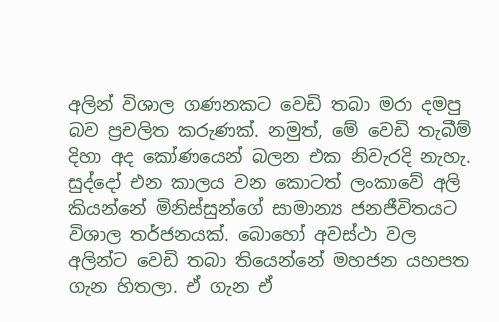අලින් විශාල ගණනකට වෙඩි තබා මරා දමපු බව ප්‍රචලිත කරුණක්. නමුත්, මේ වෙඩි තැබීම් දිහා අද කෝණයෙන් බලන එක නිවැරදි නැහැ. සුද්දෝ එන කාලය වන කොටත් ලංකාවේ අලි කියන්නේ මිනිස්සුන්ගේ සාමාන්‍ය ජනජීවිතයට විශාල තර්ජනයක්. බොහෝ අවස්ථා වල අලින්ට වෙඩි තබා තියෙන්නේ මහජන යහපත ගැන හිතලා. ඒ ගැන ඒ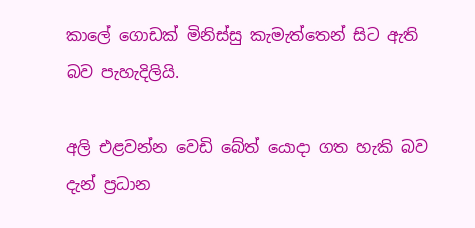කාලේ ගොඩක් මිනිස්සු කැමැත්තෙන් සිට ඇති බව පැහැදිලියි.

අලි එළවන්න වෙඩි බේත් යොදා ගත හැකි බව දැන් ප්‍රධාන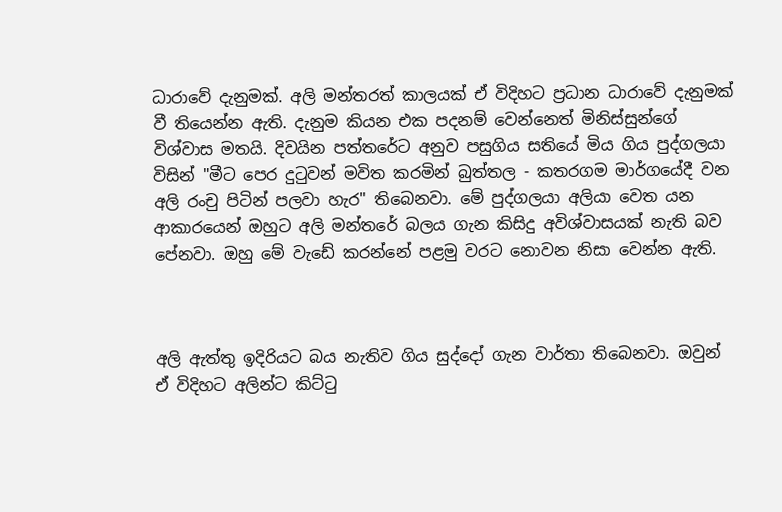ධාරාවේ දැනුමක්. අලි මන්තරත් කාලයක් ඒ විදිහට ප්‍රධාන ධාරාවේ දැනුමක් වී තියෙන්න ඇති. දැනුම කියන එක පදනම් වෙන්නෙත් මිනිස්සුන්ගේ විශ්වාස මතයි. දිවයින පත්තරේට අනුව පසුගිය සතියේ මිය ගිය පුද්ගලයා විසින් "මීට පෙර දුටුවන් මවිත කරමින් බුත්තල - කතරගම මාර්ගයේදී වන අලි රංචු පිටින් පලවා හැර" තිබෙනවා. මේ පුද්ගලයා අලියා වෙත යන ආකාරයෙන් ඔහුට අලි මන්තරේ බලය ගැන කිසිදු අවිශ්වාසයක් නැති බව පේනවා. ඔහු මේ වැඩේ කරන්නේ පළමු වරට නොවන නිසා වෙන්න ඇති.



අලි ඇත්තු ඉදිරියට බය නැතිව ගිය සුද්දෝ ගැන වාර්තා තිබෙනවා. ඔවුන් ඒ විදිහට අලින්ට කිට්ටු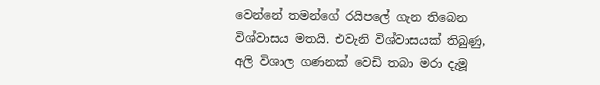වෙන්නේ තමන්ගේ රයිපලේ ගැන තිබෙන විශ්වාසය මතයි. එවැනි විශ්වාසයක් තිබුණු, අලි විශාල ගණනක් වෙඩි තබා මරා දැමූ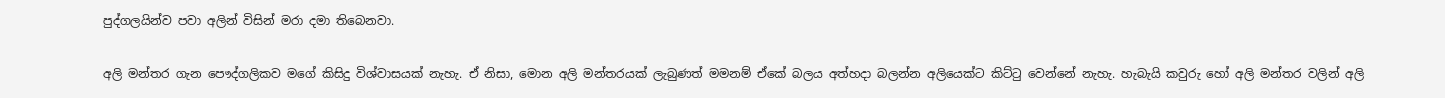පුද්ගලයින්ව පවා අලින් විසින් මරා දමා තිබෙනවා.

අලි මන්තර ගැන පෞද්ගලිකව මගේ කිසිදු විශ්වාසයක් නැහැ. ඒ නිසා, මොන අලි මන්තරයක් ලැබුණත් මමනම් ඒකේ බලය අත්හදා බලන්න අලියෙක්ට කිට්ටු වෙන්නේ නැහැ. හැබැයි කවුරු හෝ අලි මන්තර වලින් අලි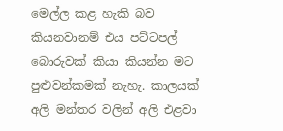මෙල්ල කළ හැකි බව කියනවානම් එය පට්ටපල් බොරුවක් කියා කියන්න මට පුළුවන්කමක් නැහැ. කාලයක් අලි මන්තර වලින් අලි එළවා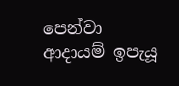පෙන්වා ආදායම් ඉපැයූ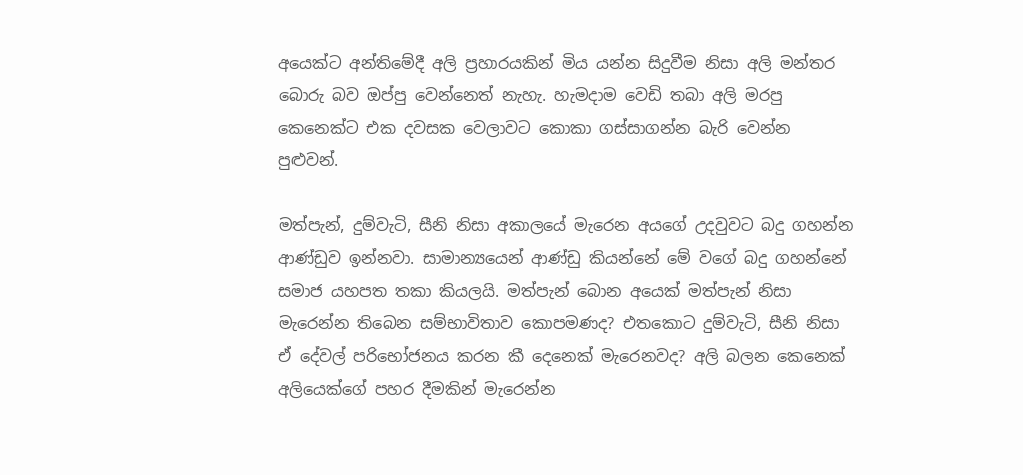අයෙක්ට අන්තිමේදී අලි ප්‍රහාරයකින් මිය යන්න සිදුවීම නිසා අලි මන්තර බොරු බව ඔප්පු වෙන්නෙත් නැහැ. හැමදාම වෙඩි තබා අලි මරපු කෙනෙක්ට එක දවසක වෙලාවට කොකා ගස්සාගන්න බැරි වෙන්න පුළුවන්.

මත්පැන්, දුම්වැටි, සීනි නිසා අකාලයේ මැරෙන අයගේ උදවුවට බදු ගහන්න ආණ්ඩුව ඉන්නවා. සාමාන්‍යයෙන් ආණ්ඩු කියන්නේ මේ වගේ බදු ගහන්නේ සමාජ යහපත තකා කියලයි. මත්පැන් බොන අයෙක් මත්පැන් නිසා මැරෙන්න තිබෙන සම්භාවිතාව කොපමණද? එතකොට දුම්වැටි, සීනි නිසා ඒ දේවල් පරිභෝජනය කරන කී දෙනෙක් මැරෙනවද? අලි බලන කෙනෙක් අලියෙක්ගේ පහර දීමකින් මැරෙන්න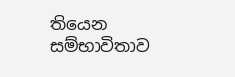තියෙන සම්භාවිතාව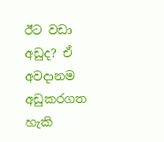ඊට වඩා අඩුද? ඒ අවදානම අඩුකරගත හැකි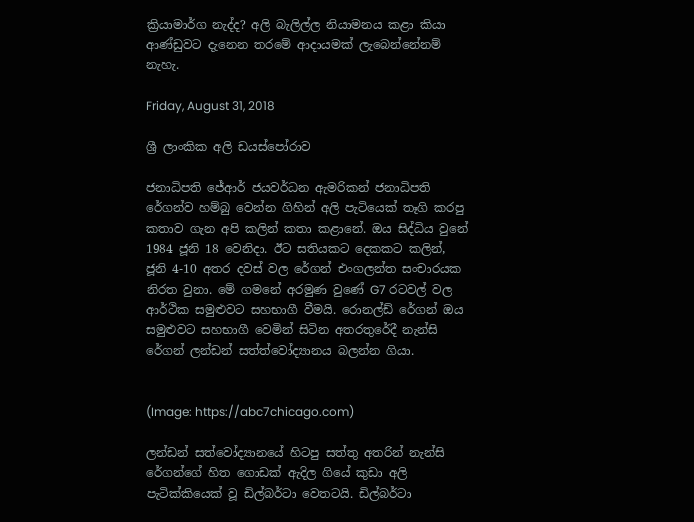ක්‍රියාමාර්ග නැද්ද? අලි බැලිල්ල නියාමනය කළා කියා ආණ්ඩුවට දැනෙන තරමේ ආදායමක් ලැබෙන්නේනම් නැහැ.

Friday, August 31, 2018

ශ්‍රී ලාංකික අලි ඩයස්පෝරාව

ජනාධිපති ජේආර් ජයවර්ධන ඇමරිකන් ජනාධිපති රේගන්ව හම්බු වෙන්න ගිහින් අලි පැටියෙක් තෑගි කරපු කතාව ගැන අපි කලින් කතා කළානේ. ඔය සිද්ධිය වුනේ 1984 ජූනි 18 වෙනිදා. ඊට සතියකට දෙකකට කලින්, ජූනි 4-10 අතර දවස් වල රේගන් එංගලන්ත සංචාරයක නිරත වුනා. මේ ගමනේ අරමුණ වුණේ G7 රටවල් වල ආර්ථික සමුළුවට සහභාගී වීමයි. රොනල්ඩ් රේගන් ඔය සමුළුවට සහභාගී වෙමින් සිටින අතරතුරේදී නැන්සි රේගන් ලන්ඩන් සත්ත්වෝද්‍යානය බලන්න ගියා.


(Image: https://abc7chicago.com)

ලන්ඩන් සත්වෝද්‍යානයේ හිටපු සත්තු අතරින් නැන්සි රේගන්ගේ හිත ගොඩක් ඇදිල ගියේ කුඩා අලි පැටික්කියෙක් වූ ඩිල්බර්ටා වෙතටයි. ඩිල්බර්ටා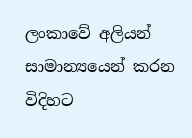ලංකාවේ අලියන් සාමාන්‍යයෙන් කරන විදිහට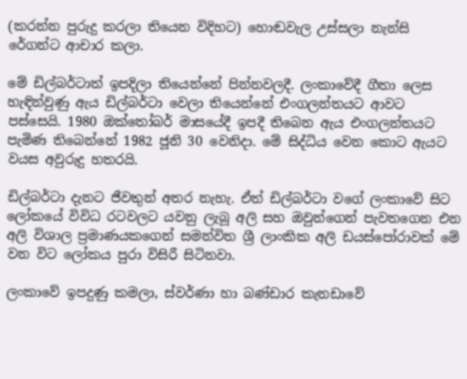(කරන්න පුරුදු කරලා තියෙන විදිහට) හොඬවැල උස්සලා නැන්සි රේගන්ට ආචාර කලා.

මේ ඩිල්බර්ටාත් ඉපදිලා තියෙන්නේ පින්නවලදී. ලංකාවේදී ගීතා ලෙස හැඳින්වුණු ඇය ඩිල්බර්ටා වෙලා තියෙන්නේ එංගලන්තයට ආවට පස්සෙයි. 1980 ඔක්තෝබර් මාසයේදී ඉපදී තිබෙන ඇය එංගලන්තයට පැමිණ තිබෙන්නේ 1982 ජූනි 30 වෙනිදා. මේ සිද්ධිය වෙන කොට ඇයට වයස අවුරුදු හතරයි.

ඩිල්බර්ටා දැනට ජීවතුන් අතර නැහැ. ඒත් ඩිල්බර්ටා වගේ ලංකාවේ සිට ලෝකයේ විවිධ රටවලට යවනු ලැබූ අලි සහ ඔවුන්ගෙන් පැවතගෙන එන අලි විශාල ප්‍රමාණයකගෙන් සමන්විත ශ්‍රී ලාංකික අලි ඩයස්පෝරාවක් මේ වන විට ලෝකය පුරා විසිරී සිටිනවා.

ලංකාවේ ඉපදුණු කමලා, ස්වර්ණා හා බණ්ඩාර කැනඩාවේ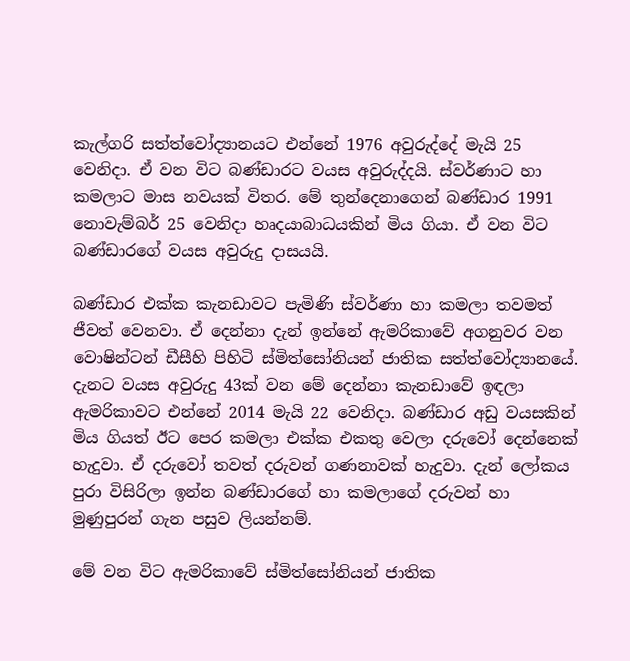කැල්ගරි සත්ත්වෝද්‍යානයට එන්නේ 1976 අවුරුද්දේ මැයි 25 වෙනිදා. ඒ වන විට බණ්ඩාරට වයස අවුරුද්දයි. ස්වර්ණාට හා කමලාට මාස නවයක් විතර. මේ තුන්දෙනාගෙන් බණ්ඩාර 1991 නොවැම්බර් 25 වෙනිදා හෘදයාබාධයකින් මිය ගියා. ඒ වන විට බණ්ඩාරගේ වයස අවුරුදු දාසයයි.

බණ්ඩාර එක්ක කැනඩාවට පැමිණි ස්වර්ණා හා කමලා තවමත් ජීවත් වෙනවා. ඒ දෙන්නා දැන් ඉන්නේ ඇමරිකාවේ අගනුවර වන වොෂින්ටන් ඩීසීහි පිහිටි ස්මිත්සෝනියන් ජාතික සත්ත්වෝද්‍යානයේ. දැනට වයස අවුරුදු 43ක් වන මේ දෙන්නා කැනඩාවේ ඉඳලා ඇමරිකාවට එන්නේ 2014 මැයි 22 වෙනිදා. බණ්ඩාර අඩු වයසකින් මිය ගියත් ඊට පෙර කමලා එක්ක එකතු වෙලා දරුවෝ දෙන්නෙක් හැදුවා. ඒ දරුවෝ තවත් දරුවන් ගණනාවක් හැදුවා. දැන් ලෝකය පුරා විසිරිලා ඉන්න බණ්ඩාරගේ හා කමලාගේ දරුවන් හා මුණුපුරන් ගැන පසුව ලියන්නම්.

මේ වන විට ඇමරිකාවේ ස්මිත්සෝනියන් ජාතික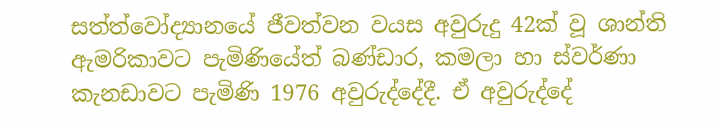සත්ත්වෝද්‍යානයේ ජීවත්වන වයස අවුරුදු 42ක් වූ ශාන්ති ඇමරිකාවට පැමිණියේත් බණ්ඩාර, කමලා හා ස්වර්ණා කැනඩාවට පැමිණි 1976 අවුරුද්දේදී. ඒ අවුරුද්දේ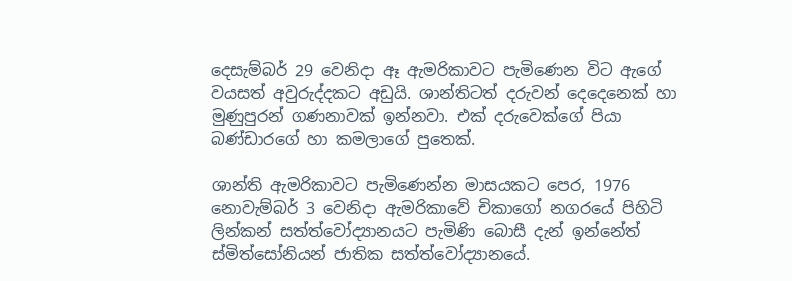දෙසැම්බර් 29 වෙනිදා ඈ ඇමරිකාවට පැමිණෙන විට ඇගේ වයසත් අවුරුද්දකට අඩුයි. ශාන්තිටත් දරුවන් දෙදෙනෙක් හා මුණුපුරන් ගණනාවක් ඉන්නවා. එක් දරුවෙක්ගේ පියා බණ්ඩාරගේ හා කමලාගේ පුතෙක්.

ශාන්ති ඇමරිකාවට පැමිණෙන්න මාසයකට පෙර, 1976 නොවැම්බර් 3 වෙනිදා ඇමරිකාවේ චිකාගෝ නගරයේ පිහිටි ලින්කන් සත්ත්වෝද්‍යානයට පැමිණි බොසී දැන් ඉන්නේත් ස්මිත්සෝනියන් ජාතික සත්ත්වෝද්‍යානයේ.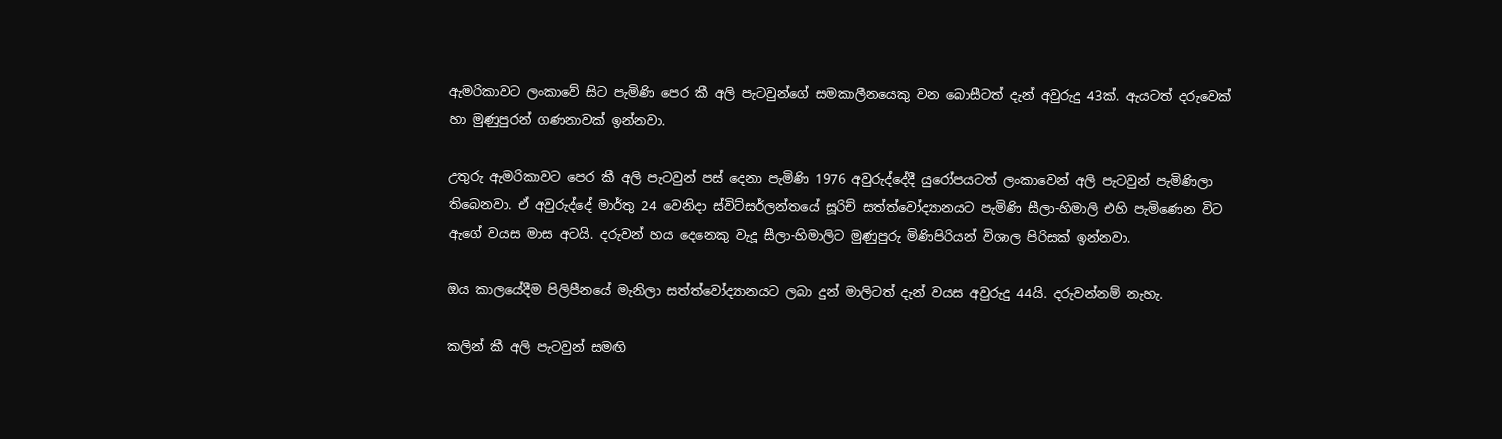ඇමරිකාවට ලංකාවේ සිට පැමිණි පෙර කී අලි පැටවුන්ගේ සමකාලීනයෙකු වන බොසීටත් දැන් අවුරුදු 43ක්. ඇයටත් දරුවෙක් හා මුණුපුරන් ගණනාවක් ඉන්නවා.

උතුරු ඇමරිකාවට පෙර කී අලි පැටවුන් පස් දෙනා පැමිණි 1976 අවුරුද්දේදී යුරෝපයටත් ලංකාවෙන් අලි පැටවුන් පැමිණිලා තිබෙනවා. ඒ අවුරුද්දේ මාර්තු 24 වෙනිදා ස්විට්සර්ලන්තයේ සූරිච් සත්ත්වෝද්‍යානයට පැමිණි සීලා-හිමාලි එහි පැමිණෙන විට ඇගේ වයස මාස අටයි. දරුවන් හය දෙනෙකු වැදූ සීලා-හිමාලිට මුණුපුරු මිණිපිරියන් විශාල පිරිසක් ඉන්නවා.

ඔය කාලයේදීම පිලිපීනයේ මැනිලා සත්ත්වෝද්‍යානයට ලබා දුන් මාලිටත් දැන් වයස අවුරුදු 44යි. දරුවන්නම් නැහැ.

කලින් කී අලි පැටවුන් සමඟි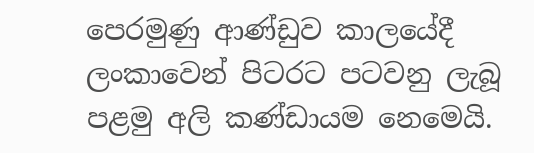පෙරමුණු ආණ්ඩුව කාලයේදී ලංකාවෙන් පිටරට පටවනු ලැබූ පළමු අලි කණ්ඩායම නෙමෙයි.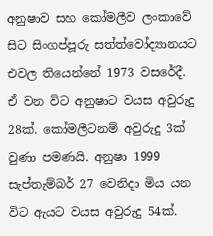අනුෂාව සහ කෝමලීව ලංකාවේ සිට සිංගප්පූරු සත්ත්වෝද්‍යානයට එවල තියෙන්නේ 1973 වසරේදී. ඒ වන විට අනුෂාට වයස අවුරුදු 28ක්. කෝමලීටනම් අවුරුදු 3ක් වුණා පමණයි. අනුෂා 1999 සැප්තැම්බර් 27 වෙනිදා මිය යන විට ඇයට වයස අවුරුදු 54ක්.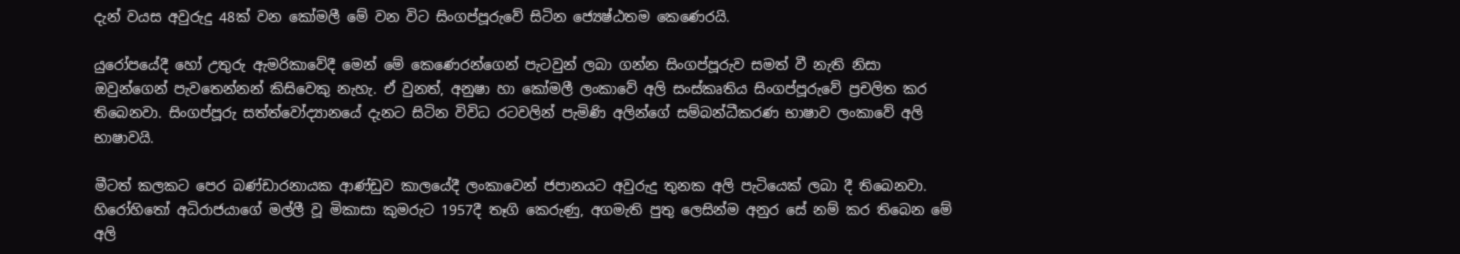දැන් වයස අවුරුදු 48ක් වන කෝමලී මේ වන විට සිංගප්පූරුවේ සිටින ජ්‍යෙෂ්ඨතම කෙණෙරයි.

යුරෝපයේදී හෝ උතුරු ඇමරිකාවේදී මෙන් මේ කෙණෙරන්ගෙන් පැටවුන් ලබා ගන්න සිංගප්පූරුව සමත් වී නැති නිසා ඔවුන්ගෙන් පැවතෙන්නන් කිසිවෙකු නැහැ. ඒ වුනත්, අනුෂා හා කෝමලී ලංකාවේ අලි සංස්කෘතිය සිංගප්පූරුවේ ප්‍රචලිත කර තිබෙනවා. සිංගප්පූරු සත්ත්වෝද්‍යානයේ දැනට සිටින විවිධ රටවලින් පැමිණි අලින්ගේ සම්බන්ධීකරණ භාෂාව ලංකාවේ අලි භාෂාවයි.

මීටත් කලකට පෙර බණ්ඩාරනායක ආණ්ඩුව කාලයේදී ලංකාවෙන් ජපානයට අවුරුදු තුනක අලි පැටියෙක් ලබා දී තිබෙනවා. හිරෝහිතෝ අධිරාජයාගේ මල්ලී වූ මිකාසා කුමරුට 1957දී තෑගි කෙරුණු, අගමැති පුතු ලෙසින්ම අනුර සේ නම් කර තිබෙන මේ අලි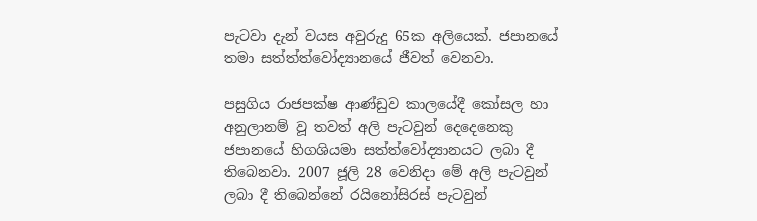පැටවා දැන් වයස අවුරුදු 65ක අලියෙක්. ජපානයේ තමා සත්ත්ත්වෝද්‍යානයේ ජීවත් වෙනවා.

පසුගිය රාජපක්ෂ ආණ්ඩුව කාලයේදී කෝසල හා අනුලානම් වූ තවත් අලි පැටවුන් දෙදෙනෙකු ජපානයේ හිගශියමා සත්ත්වෝද්‍යානයට ලබා දී තිබෙනවා. 2007 ජූලි 28 වෙනිදා මේ අලි පැටවුන් ලබා දී තිබෙන්නේ රයිනෝසිරස් පැටවුන්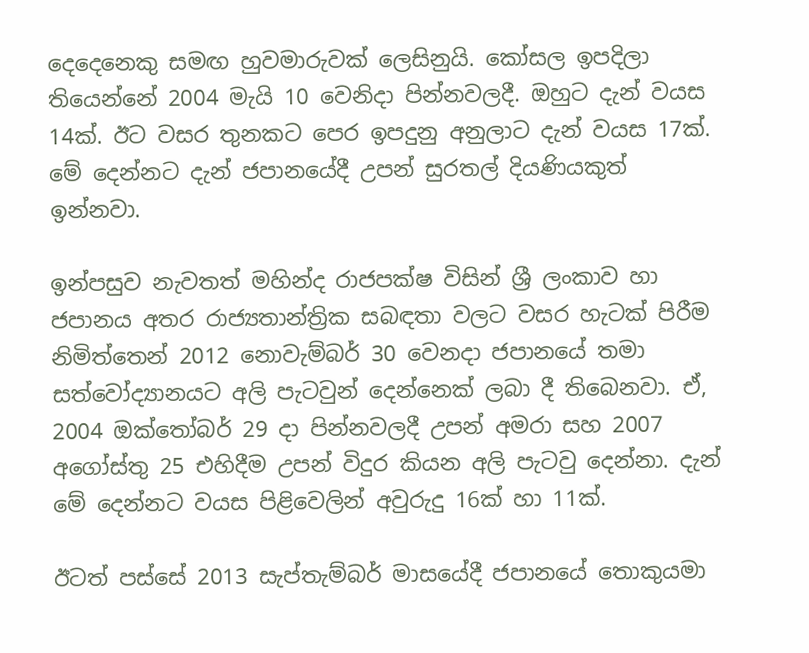දෙදෙනෙකු සමඟ හුවමාරුවක් ලෙසිනුයි. කෝසල ඉපදිලා තියෙන්නේ 2004 මැයි 10 වෙනිදා පින්නවලදී. ඔහුට දැන් වයස 14ක්. ඊට වසර තුනකට පෙර ඉපදුනු අනුලාට දැන් වයස 17ක්. මේ දෙන්නට දැන් ජපානයේදී උපන් සුරතල් දියණියකුත් ඉන්නවා.

ඉන්පසුව නැවතත් මහින්ද රාජපක්ෂ විසින් ශ්‍රී ලංකාව හා ජපානය අතර රාජ්‍යතාන්ත්‍රික සබඳතා වලට වසර හැටක් පිරීම නිමිත්තෙන් 2012 නොවැම්බර් 30 වෙනදා ජපානයේ තමා සත්වෝද්‍යානයට අලි පැටවුන් දෙන්නෙක් ලබා දී තිබෙනවා. ඒ, 2004 ඔක්තෝබර් 29 දා පින්නවලදී උපන් අමරා සහ 2007 අගෝස්තු 25 එහිදීම උපන් විදුර කියන අලි පැටවු දෙන්නා. දැන් මේ දෙන්නට වයස පිළිවෙලින් අවුරුදු 16ක් හා 11ක්.

ඊටත් පස්සේ 2013 සැප්තැම්බර් මාසයේදී ජපානයේ තොකුයමා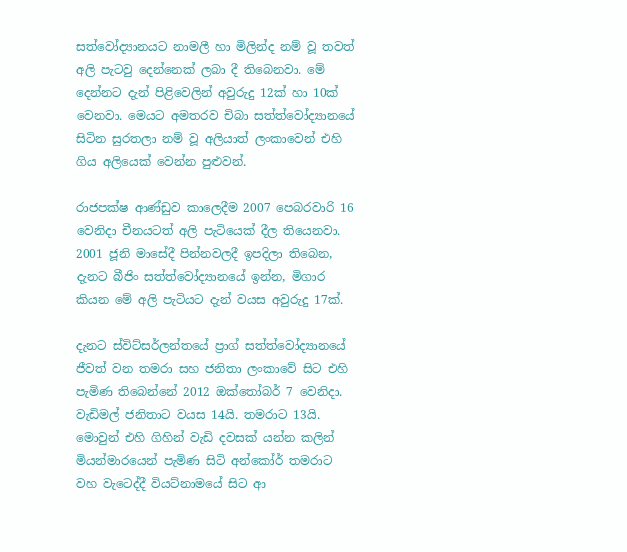සත්වෝද්‍යානයට නාමලී හා මිලින්ද නම් වූ තවත් අලි පැටවු දෙන්නෙක් ලබා දී තිබෙනවා. මේ දෙන්නට දැන් පිළිවෙලින් අවුරුදු 12ක් හා 10ක් වෙනවා. මෙයට අමතරව චිබා සත්ත්වෝද්‍යානයේ සිටින සුරතලා නම් වූ අලියාත් ලංකාවෙන් එහි ගිය අලියෙක් වෙන්න පුළුවන්.

රාජපක්ෂ ආණ්ඩුව කාලෙදීම 2007 පෙබරවාරි 16 වෙනිදා චීනයටත් අලි පැටියෙක් දීල තියෙනවා. 2001 ජූනි මාසේදී පින්නවලදී ඉපදිලා තිබෙන, දැනට බීජිං සත්ත්වෝද්‍යානයේ ඉන්න, මිගාර කියන මේ අලි පැටියට දැන් වයස අවුරුදු 17ක්.

දැනට ස්විට්සර්ලන්තයේ ප්‍රාග් සත්ත්වෝද්‍යානයේ ජීවත් වන තමරා සහ ජනිතා ලංකාවේ සිට එහි පැමිණ තිබෙන්නේ 2012 ඔක්තෝබර් 7 වෙනිදා. වැඩිමල් ජනිතාට වයස 14යි. තමරාට 13යි. මොවුන් එහි ගිහින් වැඩි දවසක් යන්න කලින් මියන්මාරයෙන් පැමිණ සිටි අන්කෝර් තමරාට වහ වැටෙද්දී වියට්නාමයේ සිට ආ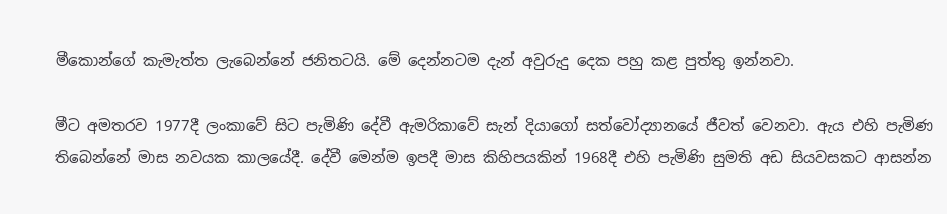මීකොන්ගේ කැමැත්ත ලැබෙන්නේ ජනිතටයි. මේ දෙන්නටම දැන් අවුරුදු දෙක පහු කළ පුත්තු ඉන්නවා.

මීට අමතරව 1977දී ලංකාවේ සිට පැමිණි දේවී ඇමරිකාවේ සැන් දියාගෝ සත්වෝද්‍යානයේ ජීවත් වෙනවා. ඇය එහි පැමිණ තිබෙන්නේ මාස නවයක කාලයේදී. දේවී මෙන්ම ඉපදී මාස කිහිපයකින් 1968දී එහි පැමිණි සුමති අඩ සියවසකට ආසන්න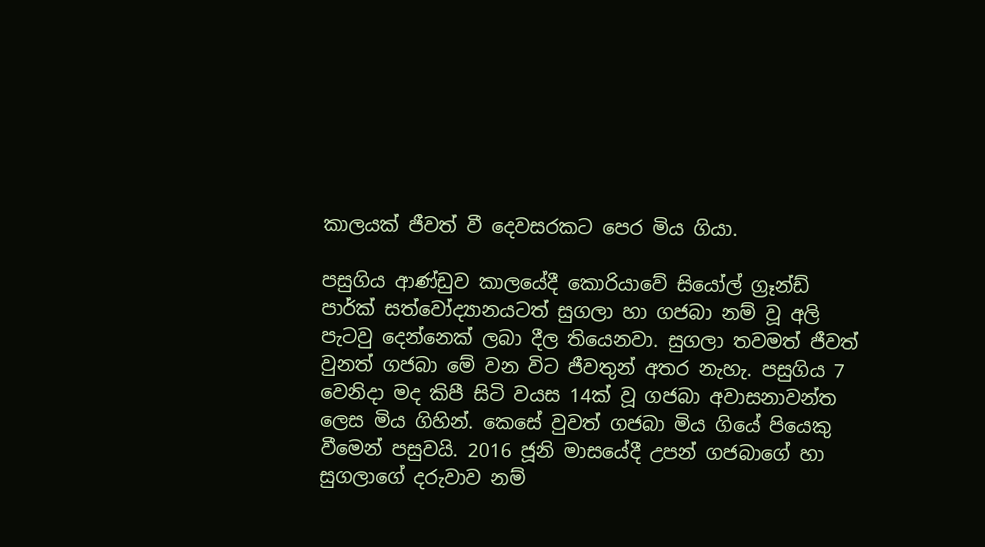කාලයක් ජීවත් වී දෙවසරකට පෙර මිය ගියා.

පසුගිය ආණ්ඩුව කාලයේදී කොරියාවේ සියෝල් ග්‍රෑන්ඩ් පාර්ක් සත්වෝද්‍යානයටත් සුගලා හා ගජබා නම් වූ අලි පැටවු දෙන්නෙක් ලබා දීල තියෙනවා. සුගලා තවමත් ජීවත් වුනත් ගජබා මේ වන විට ජීවතුන් අතර නැහැ. පසුගිය 7 වෙනිදා මද කිපී සිටි වයස 14ක් වූ ගජබා අවාසනාවන්ත ලෙස මිය ගිහින්. කෙසේ වුවත් ගජබා මිය ගියේ පියෙකු වීමෙන් පසුවයි. 2016 ජූනි මාසයේදී උපන් ගජබාගේ හා සුගලාගේ දරුවාව නම්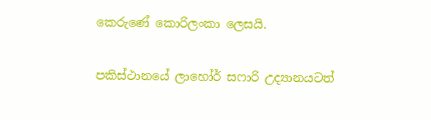කෙරුණේ කොරිලංකා ලෙසයි.

පකිස්ථානයේ ලාහෝර් සෆාරි උද්‍යානයටත්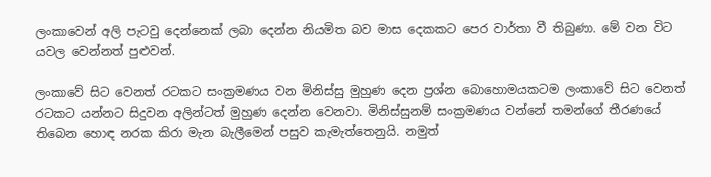ලංකාවෙන් අලි පැටවු දෙන්නෙක් ලබා දෙන්න නියමිත බව මාස දෙකකට පෙර වාර්තා වී තිබුණා. මේ වන විට යවල වෙන්නත් පුළුවන්.

ලංකාවේ සිට වෙනත් රටකට සංක්‍රමණය වන මිනිස්සු මුහුණ දෙන ප්‍රශ්න බොහොමයකටම ලංකාවේ සිට වෙනත් රටකට යන්නට සිදුවන අලින්ටත් මුහුණ දෙන්න වෙනවා. මිනිස්සුනම් සංක්‍රමණය වන්නේ තමන්ගේ තීරණයේ තිබෙන හොඳ නරක කිරා මැන බැලීමෙන් පසුව කැමැත්තෙනුයි. නමුත්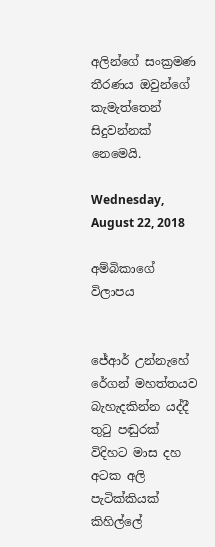අලින්ගේ සංක්‍රමණ තීරණය ඔවුන්ගේ කැමැත්තෙන් සිදුවන්නක් නෙමෙයි.

Wednesday, August 22, 2018

අම්බිකාගේ විලාපය


ජේආර් උන්නැහේ රේගන් මහත්තයව බැහැදකින්න යද්දී තුටු පඬුරක් විදිහට මාස දහ අටක අලි පැටික්කියක් කිහිල්ලේ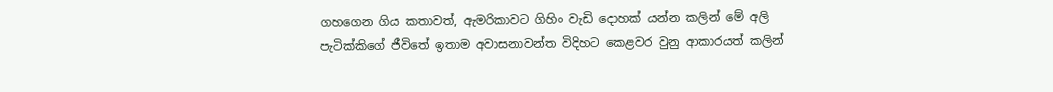ගහගෙන ගිය කතාවත්, ඇමරිකාවට ගිහිං වැඩි දොහක් යන්න කලින් මේ අලි පැටික්කිගේ ජීවිතේ ඉතාම අවාසනාවන්ත විදිහට කෙළවර වුනු ආකාරයත් කලින්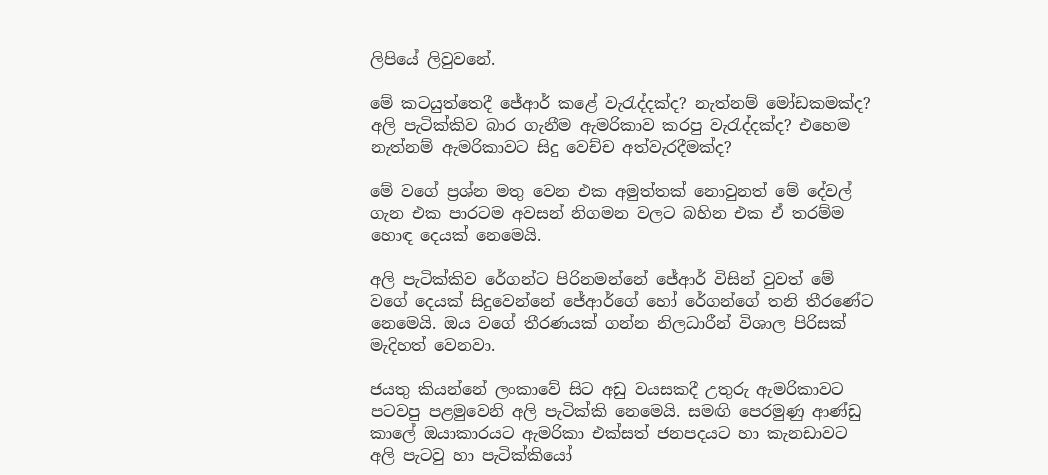ලිපියේ ලිවුවනේ.

මේ කටයුත්තෙදී ජේආර් කළේ වැරැද්දක්ද? නැත්නම් මෝඩකමක්ද? අලි පැටික්කිව බාර ගැනීම ඇමරිකාව කරපු වැරැද්දක්ද? එහෙම නැත්නම් ඇමරිකාවට සිදු වෙච්ච අත්වැරදීමක්ද?

මේ වගේ ප්‍රශ්න මතු වෙන එක අමුත්තක් නොවුනත් මේ දේවල් ගැන එක පාරටම අවසන් නිගමන වලට බහින එක ඒ තරම්ම හොඳ දෙයක් නෙමෙයි.

අලි පැටික්කිව රේගන්ට පිරිනමන්නේ ජේආර් විසින් වුවත් මේ වගේ දෙයක් සිදුවෙන්නේ ජේආර්ගේ හෝ රේගන්ගේ තනි තීරණේට නෙමෙයි. ඔය වගේ තීරණයක් ගන්න නිලධාරීන් විශාල පිරිසක් මැදිහත් වෙනවා.

ජයතු කියන්නේ ලංකාවේ සිට අඩු වයසකදී උතුරු ඇමරිකාවට පටවපු පළමුවෙනි අලි පැටික්කි නෙමෙයි. සමඟි පෙරමුණු ආණ්ඩු කාලේ ඔයාකාරයට ඇමරිකා එක්සත් ජනපදයට හා කැනඩාවට අලි පැටවු හා පැටික්කියෝ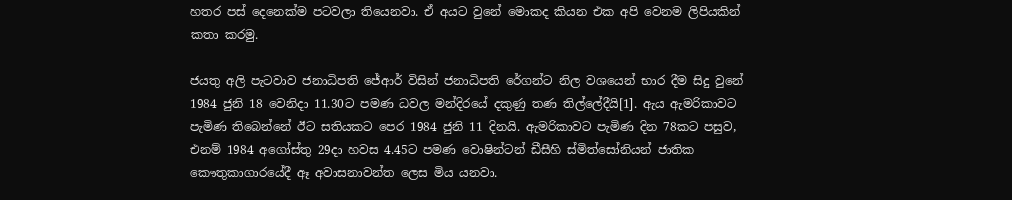හතර පස් දෙනෙක්ම පටවලා තියෙනවා. ඒ අයට වුනේ මොකද කියන එක අපි වෙනම ලිපියකින් කතා කරමු.

ජයතු අලි පැටවාව ජනාධිපති ජේආර් විසින් ජනාධිපති රේගන්ට නිල වශයෙන් භාර දීම සිදු වුනේ 1984 ජුනි 18 වෙනිදා 11.30ට පමණ ධවල මන්දිරයේ දකුණු තණ තිල්ලේදීයි[1]. ඇය ඇමරිකාවට පැමිණ තිබෙන්නේ ඊට සතියකට පෙර 1984 ජුනි 11 දිනයි. ඇමරිකාවට පැමිණ දින 78කට පසුව, එනම් 1984 අගෝස්තු 29දා හවස 4.45ට පමණ වොෂින්ටන් ඩීසීහි ස්මිත්සෝනියන් ජාතික කෞතුකාගාරයේදී ඈ අවාසනාවන්ත ලෙස මිය යනවා.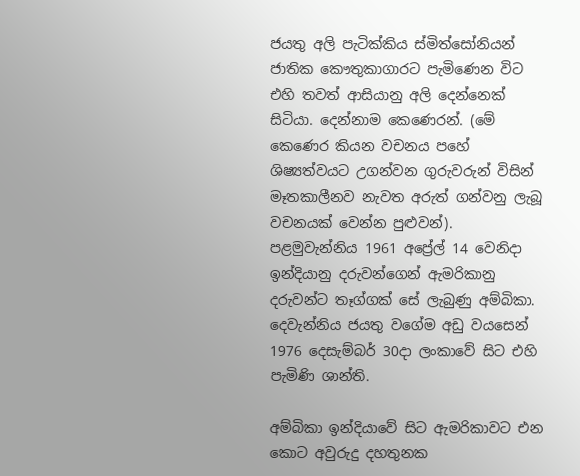ජයතු අලි පැටික්කිය ස්මිත්සෝනියන් ජාතික කෞතුකාගාරට පැමිණෙන විට එහි තවත් ආසියානු අලි දෙන්නෙක් සිටියා. දෙන්නාම කෙණෙරන්. (මේ කෙණෙර කියන වචනය පහේ ශිෂ්‍යත්වයට උගන්වන ගුරුවරුන් විසින් මෑතකාලීනව නැවත අරුත් ගන්වනු ලැබූ වචනයක් වෙන්න පුළුවන්). පළමුවැන්නිය 1961 අප්‍රේල් 14 වෙනිදා ඉන්දියානු දරුවන්ගෙන් ඇමරිකානු දරුවන්ට තෑග්ගක් සේ ලැබුණු අම්බිකා. දෙවැන්නිය ජයතු වගේම අඩු වයසෙන් 1976 දෙසැම්බර් 30දා ලංකාවේ සිට එහි පැමිණි ශාන්ති.

අම්බිකා ඉන්දියාවේ සිට ඇමරිකාවට එන කොට අවුරුදු දහතුනක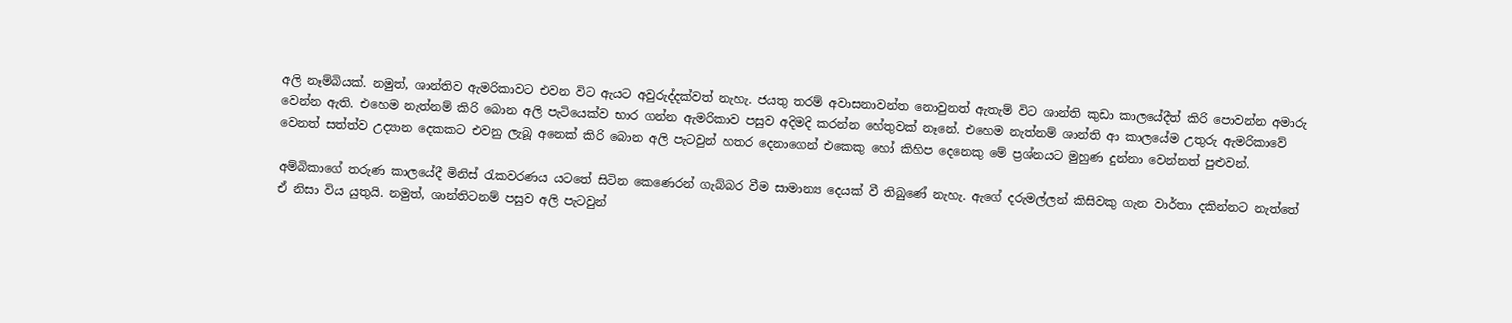අලි නෑම්බියක්. නමුත්, ශාන්තිව ඇමරිකාවට එවන විට ඇයට අවුරුද්දක්වත් නැහැ. ජයතු තරම් අවාසනාවන්ත නොවුනත් ඇතැම් විට ශාන්ති කුඩා කාලයේදීත් කිරි පොවන්න අමාරු වෙන්න ඇති. එහෙම නැත්නම් කිරි බොන අලි පැටියෙක්ව භාර ගන්න ඇමරිකාව පසුව අදිමදි කරන්න හේතුවක් නෑනේ. එහෙම නැත්නම් ශාන්ති ආ කාලයේම උතුරු ඇමරිකාවේ වෙනත් සත්ත්ව උද්‍යාන දෙකකට එවනු ලැබූ අනෙක් කිරි බොන අලි පැටවුන් හතර දෙනාගෙන් එකෙකු හෝ කිහිප දෙනෙකු මේ ප්‍රශ්නයට මුහුණ දුන්නා වෙන්නත් පුළුවන්.

අම්බිකාගේ තරුණ කාලයේදී මිනිස් රැකවරණය යටතේ සිටින කෙණෙරන් ගැබ්බර වීම සාමාන්‍ය දෙයක් වී තිබුණේ නැහැ. ඇගේ දරුමල්ලන් කිසිවකු ගැන වාර්තා දකින්නට නැත්තේ ඒ නිසා විය යුතුයි. නමුත්, ශාන්තිටනම් පසුව අලි පැටවුන්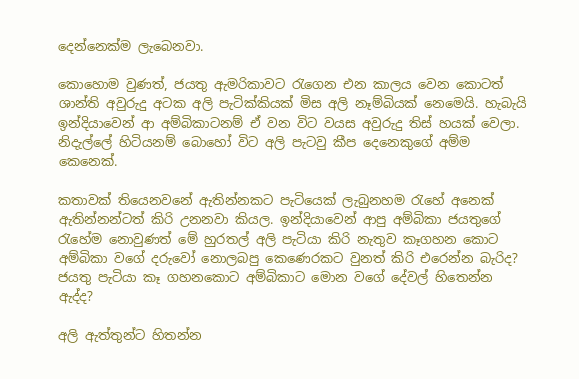දෙන්නෙක්ම ලැබෙනවා.

කොහොම වුණත්, ජයතු ඇමරිකාවට රැගෙන එන කාලය වෙන කොටත් ශාන්ති අවුරුදු අටක අලි පැටික්කියක් මිස අලි නෑම්බියක් නෙමෙයි. හැබැයි ඉන්දියාවෙන් ආ අම්බිකාටනම් ඒ වන විට වයස අවුරුදු තිස් හයක් වෙලා. නිදැල්ලේ හිටියනම් බොහෝ විට අලි පැටවු කීප දෙනෙකුගේ අම්ම කෙනෙක්.

කතාවක් තියෙනවනේ ඇතින්නකට පැටියෙක් ලැබුනහම රැහේ අනෙක් ඇතින්නන්ටත් කිරි උනනවා කියල. ඉන්දියාවෙන් ආපු අම්බිකා ජයතුගේ රැහේම නොවුණත් මේ හුරතල් අලි පැටියා කිරි නැතුව කෑගහන කොට අම්බිකා වගේ දරුවෝ නොලබපු කෙණෙරකට වුනත් කිරි එරෙන්න බැරිද? ජයතු පැටියා කෑ ගහනකොට අම්බිකාට මොන වගේ දේවල් හිතෙන්න ඇද්ද?

අලි ඇත්තුන්ට හිතන්න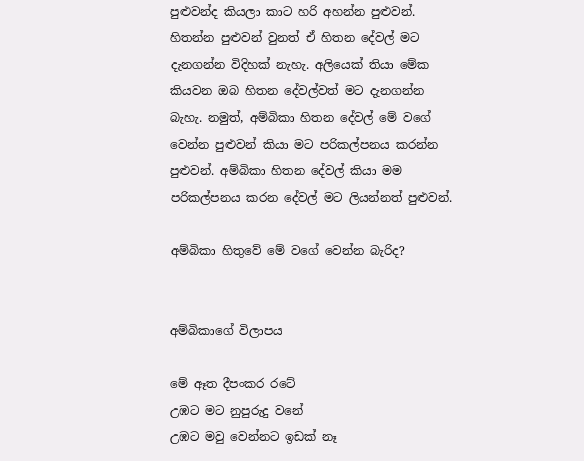පුළුවන්ද කියලා කාට හරි අහන්න පුළුවන්. හිතන්න පුළුවන් වුනත් ඒ හිතන දේවල් මට දැනගන්න විදිහක් නැහැ. අලියෙක් තියා මේක කියවන ඔබ හිතන දේවල්වත් මට දැනගන්න බැහැ. නමුත්, අම්බිකා හිතන දේවල් මේ වගේ වෙන්න පුළුවන් කියා මට පරිකල්පනය කරන්න පුළුවන්. අම්බිකා හිතන දේවල් කියා මම පරිකල්පනය කරන දේවල් මට ලියන්නත් පුළුවන්.

අම්බිකා හිතුවේ මේ වගේ වෙන්න බැරිද?


අම්බිකාගේ විලාපය

මේ ඈත දීපංකර රටේ
උඹට මට නුපුරුදු වනේ
උඹට මවු වෙන්නට ඉඩක් නෑ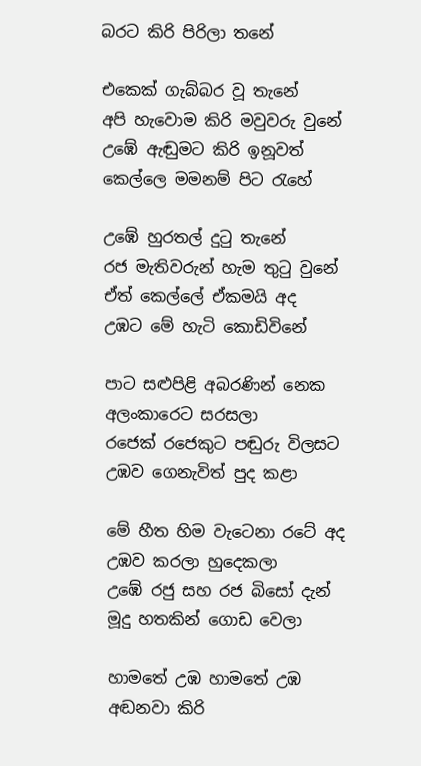බරට කිරි පිරිලා තනේ

එකෙක් ගැබ්බර වූ තැනේ
අපි හැවොම කිරි මවුවරු වුනේ
උඹේ ඇඬුමට කිරි ඉනූවත්
කෙල්ලෙ මමනම් පිට රැහේ

උඹේ හුරතල් දුටු තැනේ
රජ මැතිවරුන් හැම තුටු වුනේ
ඒත් කෙල්ලේ ඒකමයි අද
උඹට මේ හැටි කොඩිවිනේ

පාට සළුපිළි අබරණින් නෙක
අලංකාරෙට සරසලා
රජෙක් රජෙකුට පඬුරු විලසට
උඹව ගෙනැවිත් පුද කළා

මේ හීත හිම වැටෙනා රටේ අද
උඹව කරලා හුදෙකලා
උඹේ රජු සහ රජ බිසෝ දැන්
මූදු හතකින් ගොඩ වෙලා

හාමතේ උඹ හාමතේ උඹ
අඬනවා කිරි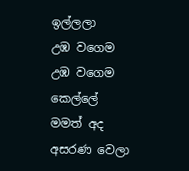ඉල්ලලා
උඹ වගෙම උඹ වගෙම කෙල්ලේ
මමත් අද අසරණ වෙලා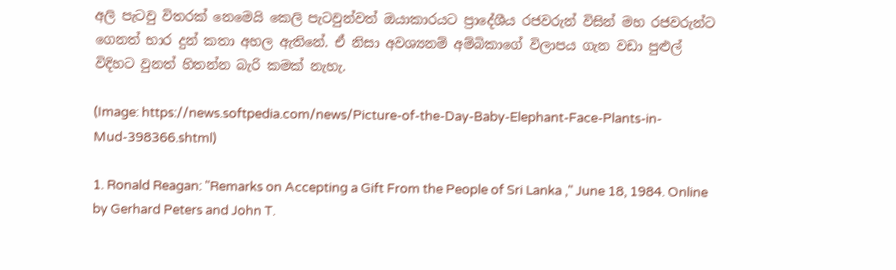අලි පැටවු විතරක් නෙමෙයි කෙලි පැටවුන්වත් ඔයාකාරයට ප්‍රාදේශීය රජවරුන් විසින් මහ රජවරුන්ට ගෙනත් භාර දුන් කතා අහල ඇතිනේ. ඒ නිසා අවශ්‍යනම් අම්බිකාගේ විලාපය ගැන වඩා පුළුල් විදිහට වුනත් හිතන්න බැරි කමක් නැහැ.

(Image: https://news.softpedia.com/news/Picture-of-the-Day-Baby-Elephant-Face-Plants-in-Mud-398366.shtml)

1. Ronald Reagan: "Remarks on Accepting a Gift From the People of Sri Lanka ," June 18, 1984. Online by Gerhard Peters and John T.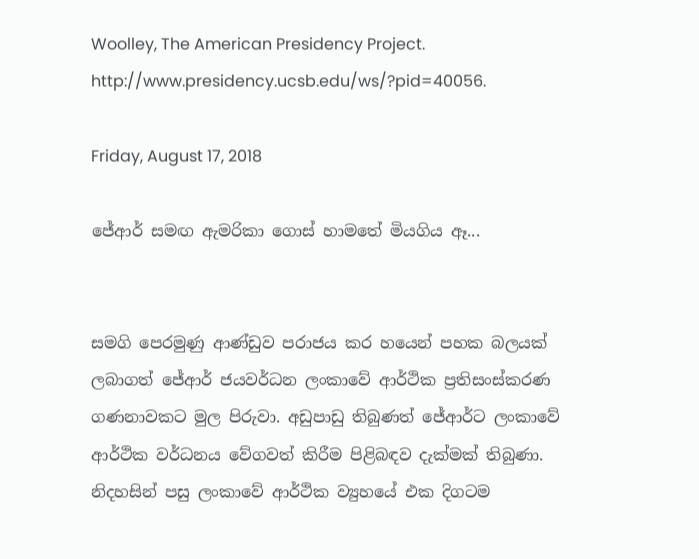Woolley, The American Presidency Project. http://www.presidency.ucsb.edu/ws/?pid=40056.

Friday, August 17, 2018

ජේආර් සමඟ ඇමරිකා ගොස් හාමතේ මියගිය ඈ...


සමගි පෙරමුණු ආණ්ඩුව පරාජය කර හයෙන් පහක බලයක් ලබාගත් ජේආර් ජයවර්ධන ලංකාවේ ආර්ථික ප්‍රතිසංස්කරණ ගණනාවකට මුල පිරුවා. අඩුපාඩු තිබුණත් ජේආර්ට ලංකාවේ ආර්ථික වර්ධනය වේගවත් කිරීම පිළිබඳව දැක්මක් තිබුණා. නිදහසින් පසු ලංකාවේ ආර්ථික ව්‍යුහයේ එක දිගටම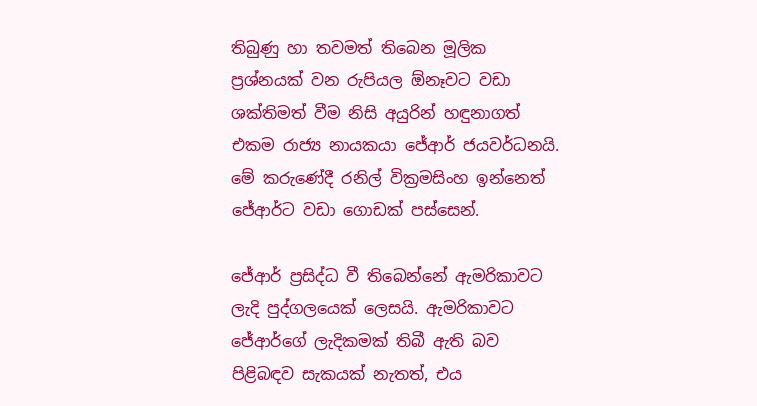තිබුණු හා තවමත් තිබෙන මූලික ප්‍රශ්නයක් වන රුපියල ඕනෑවට වඩා ශක්තිමත් වීම නිසි අයුරින් හඳුනාගත් එකම රාජ්‍ය නායකයා ජේආර් ජයවර්ධනයි. මේ කරුණේදී රනිල් වික්‍රමසිංහ ඉන්නෙත් ජේආර්ට වඩා ගොඩක් පස්සෙන්.

ජේආර් ප්‍රසිද්ධ වී තිබෙන්නේ ඇමරිකාවට ලැදි පුද්ගලයෙක් ලෙසයි. ඇමරිකාවට ජේආර්ගේ ලැදිකමක් තිබී ඇති බව පිළිබඳව සැකයක් නැතත්, එය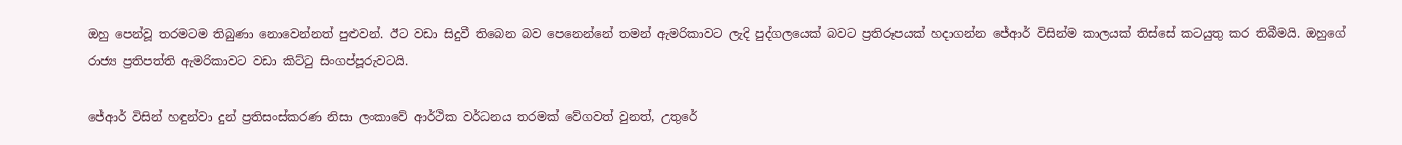ඔහු පෙන්වූ තරමටම තිබුණා නොවෙන්නත් පුළුවන්. ඊට වඩා සිදුවී තිබෙන බව පෙනෙන්නේ තමන් ඇමරිකාවට ලැදි පුද්ගලයෙක් බවට ප්‍රතිරූපයක් හදාගන්න ජේආර් විසින්ම කාලයක් තිස්සේ කටයුතු කර තිබීමයි. ඔහුගේ රාජ්‍ය ප්‍රතිපත්ති ඇමරිකාවට වඩා කිට්ටු සිංගප්පූරුවටයි.

ජේආර් විසින් හඳුන්වා දුන් ප්‍රතිසංස්කරණ නිසා ලංකාවේ ආර්ථික වර්ධනය තරමක් වේගවත් වුනත්, උතුරේ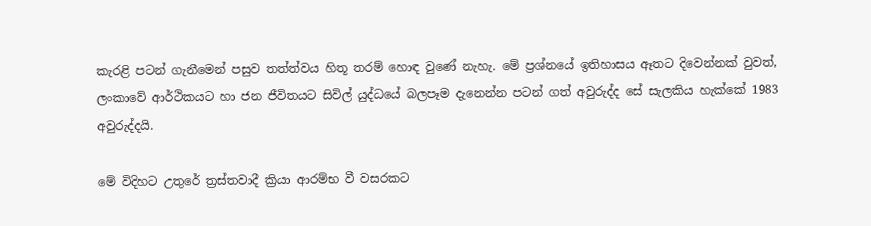කැරළි පටන් ගැනීමෙන් පසුව තත්ත්වය හිතූ තරම් හොඳ වුණේ නැහැ. මේ ප්‍රශ්නයේ ඉතිහාසය ඈතට දිවෙන්නක් වුවත්, ලංකාවේ ආර්ථිකයට හා ජන ජීවිතයට සිවිල් යුද්ධයේ බලපෑම දැනෙන්න පටන් ගත් අවුරුද්ද සේ සැලකිය හැක්කේ 1983 අවුරුද්දයි.

මේ විදිහට උතුරේ ත්‍රස්තවාදී ක්‍රියා ආරම්භ වී වසරකට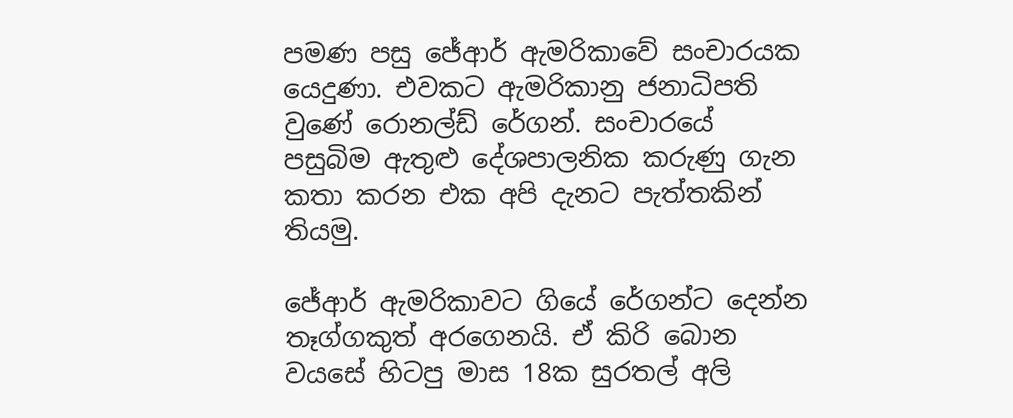පමණ පසු ජේආර් ඇමරිකාවේ සංචාරයක යෙදුණා. එවකට ඇමරිකානු ජනාධිපති වුණේ රොනල්ඩ් රේගන්. සංචාරයේ පසුබිම ඇතුළු දේශපාලනික කරුණු ගැන කතා කරන එක අපි දැනට පැත්තකින් තියමු.

ජේආර් ඇමරිකාවට ගියේ රේගන්ට දෙන්න තෑග්ගකුත් අරගෙනයි. ඒ කිරි බොන වයසේ හිටපු මාස 18ක සුරතල් අලි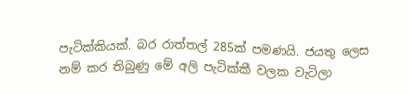පැටික්කියක්. බර රාත්තල් 285ක් පමණයි. ජයතු ලෙස නම් කර තිබුණු මේ අලි පැටික්කී වලක වැටිලා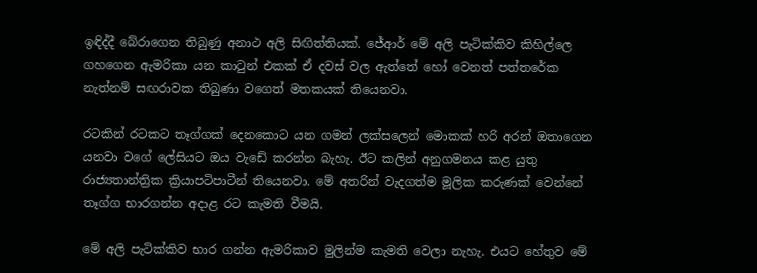ඉඳිද්දී බේරාගෙන තිබුණු අනාථ අලි සිඟිත්තියක්. ජේආර් මේ අලි පැටික්කිව කිහිල්ලෙ ගහගෙන ඇමරිකා යන කාටුන් එකක් ඒ දවස් වල ඇත්තේ හෝ වෙනත් පත්තරේක නැත්නම් සඟරාවක තිබුණා වගෙත් මතකයක් තියෙනවා.

රටකින් රටකට තෑග්ගක් දෙනකොට යන ගමන් ලක්සලෙන් මොකක් හරි අරන් ඔතාගෙන යනවා වගේ ලේසියට ඔය වැඩේ කරන්න බැහැ. ඊට කලින් අනුගමනය කළ යුතු රාජ්‍යතාන්ත්‍රික ක්‍රියාපටිපාටීන් තියෙනවා. මේ අතරින් වැදගත්ම මූලික කරුණක් වෙන්නේ තෑග්ග භාරගන්න අදාළ රට කැමති වීමයි.

මේ අලි පැටික්කිව භාර ගන්න ඇමරිකාව මුලින්ම කැමති වෙලා නැහැ. එයට හේතුව මේ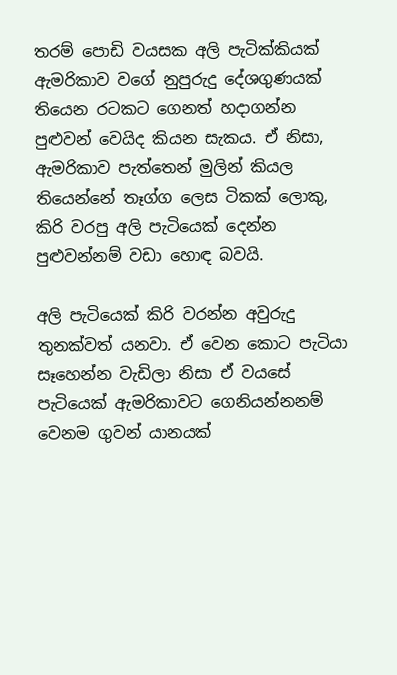තරම් පොඩි වයසක අලි පැටික්කියක් ඇමරිකාව වගේ නුපුරුදු දේශගුණයක් තියෙන රටකට ගෙනත් හදාගන්න පුළුවන් වෙයිද කියන සැකය. ඒ නිසා, ඇමරිකාව පැත්තෙන් මුලින් කියල තියෙන්නේ තෑග්ග ලෙස ටිකක් ලොකු, කිරි වරපු අලි පැටියෙක් දෙන්න පුළුවන්නම් වඩා හොඳ බවයි.

අලි පැටියෙක් කිරි වරන්න අවුරුදු තුනක්වත් යනවා. ඒ වෙන කොට පැටියා සෑහෙන්න වැඩිලා නිසා ඒ වයසේ පැටියෙක් ඇමරිකාවට ගෙනියන්නනම් වෙනම ගුවන් යානයක්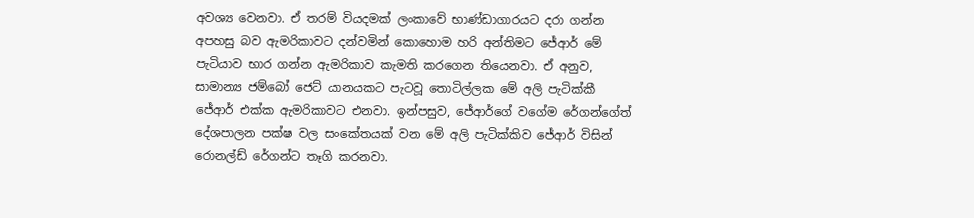අවශ්‍ය වෙනවා. ඒ තරම් වියදමක් ලංකාවේ භාණ්ඩාගාරයට දරා ගන්න අපහසු බව ඇමරිකාවට දන්වමින් කොහොම හරි අන්තිමට ජේආර් මේ පැටියාව භාර ගන්න ඇමරිකාව කැමති කරගෙන තියෙනවා. ඒ අනුව, සාමාන්‍ය ජම්බෝ ජෙට් යානයකට පැටවූ තොටිල්ලක මේ අලි පැටික්කී ජේආර් එක්ක ඇමරිකාවට එනවා. ඉන්පසුව, ජේආර්ගේ වගේම රේගන්ගේත් දේශපාලන පක්ෂ වල සංකේතයක් වන මේ අලි පැටික්කිව ජේආර් විසින් රොනල්ඩ් රේගන්ට තෑගි කරනවා.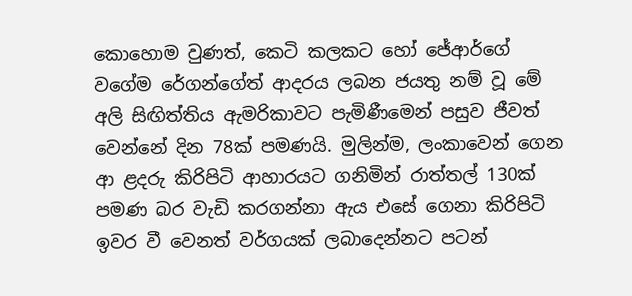කොහොම වුණත්, කෙටි කලකට හෝ ජේආර්ගේ වගේම රේගන්ගේත් ආදරය ලබන ජයතු නම් වූ මේ අලි සිඟිත්තිය ඇමරිකාවට පැමිණීමෙන් පසුව ජීවත් වෙන්නේ දින 78ක් පමණයි. මුලින්ම, ලංකාවෙන් ගෙන ආ ළදරු කිරිපිටි ආහාරයට ගනිමින් රාත්තල් 130ක් පමණ බර වැඩි කරගන්නා ඇය එසේ ගෙනා කිරිපිටි ඉවර වී වෙනත් වර්ගයක් ලබාදෙන්නට පටන්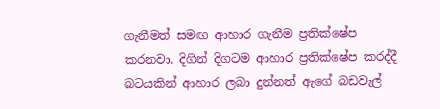ගැනීමත් සමඟ ආහාර ගැනීම ප්‍රතික්ෂේප කරනවා. දිගින් දිගටම ආහාර ප්‍රතික්ෂේප කරද්දී බටයකින් ආහාර ලබා දුන්නත් ඇගේ බඩවැල්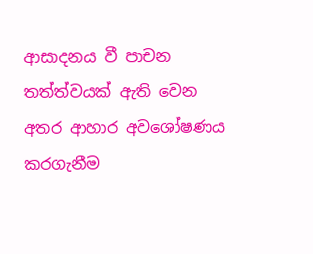ආසාදනය වී පාචන තත්ත්වයක් ඇති වෙන අතර ආහාර අවශෝෂණය කරගැනීම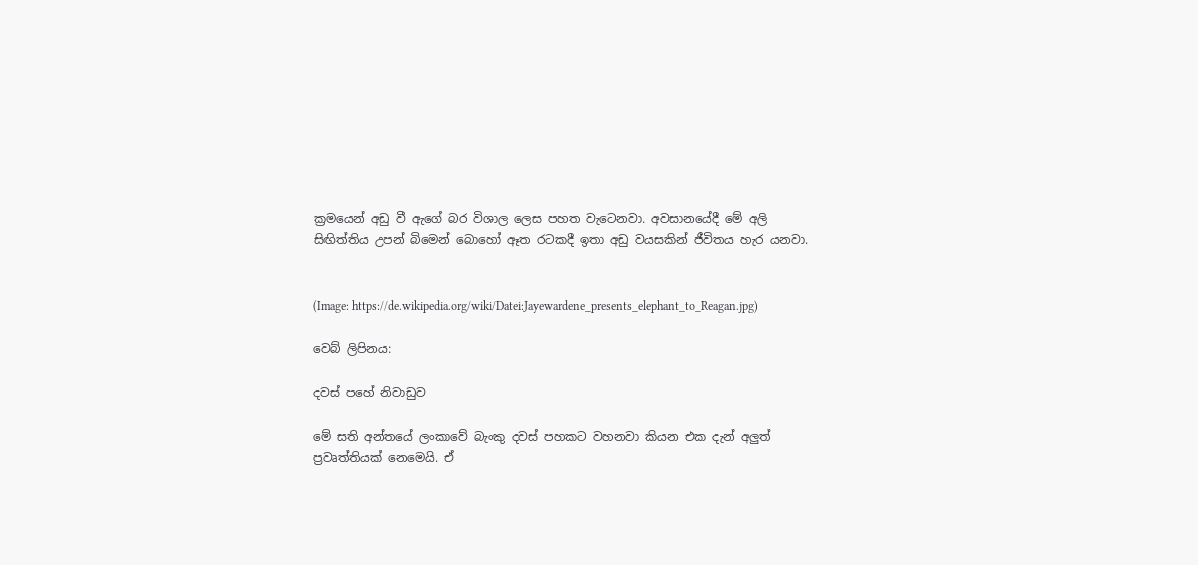ක්‍රමයෙන් අඩු වී ඇගේ බර විශාල ලෙස පහත වැටෙනවා. අවසානයේදී මේ අලි සිඟිත්තිය උපන් බිමෙන් බොහෝ ඈත රටකදී ඉතා අඩු වයසකින් ජීවිතය හැර යනවා.


(Image: https://de.wikipedia.org/wiki/Datei:Jayewardene_presents_elephant_to_Reagan.jpg)

වෙබ් ලිපිනය:

දවස් පහේ නිවාඩුව

මේ සති අන්තයේ ලංකාවේ බැංකු දවස් පහකට වහනවා කියන එක දැන් අලුත් ප්‍රවෘත්තියක් නෙමෙයි. ඒ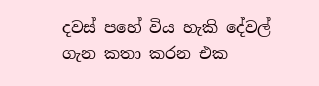දවස් පහේ විය හැකි දේවල් ගැන කතා කරන එක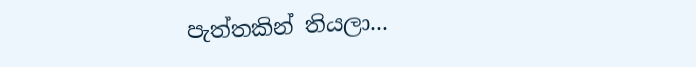පැත්තකින් තියලා...